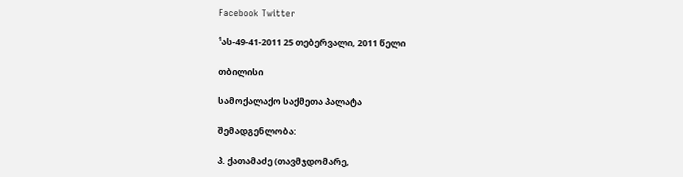Facebook Twitter

¹ას-49-41-2011 25 თებერვალი, 2011 წელი

თბილისი

სამოქალაქო საქმეთა პალატა

შემადგენლობა:

პ. ქათამაძე (თავმჯდომარე,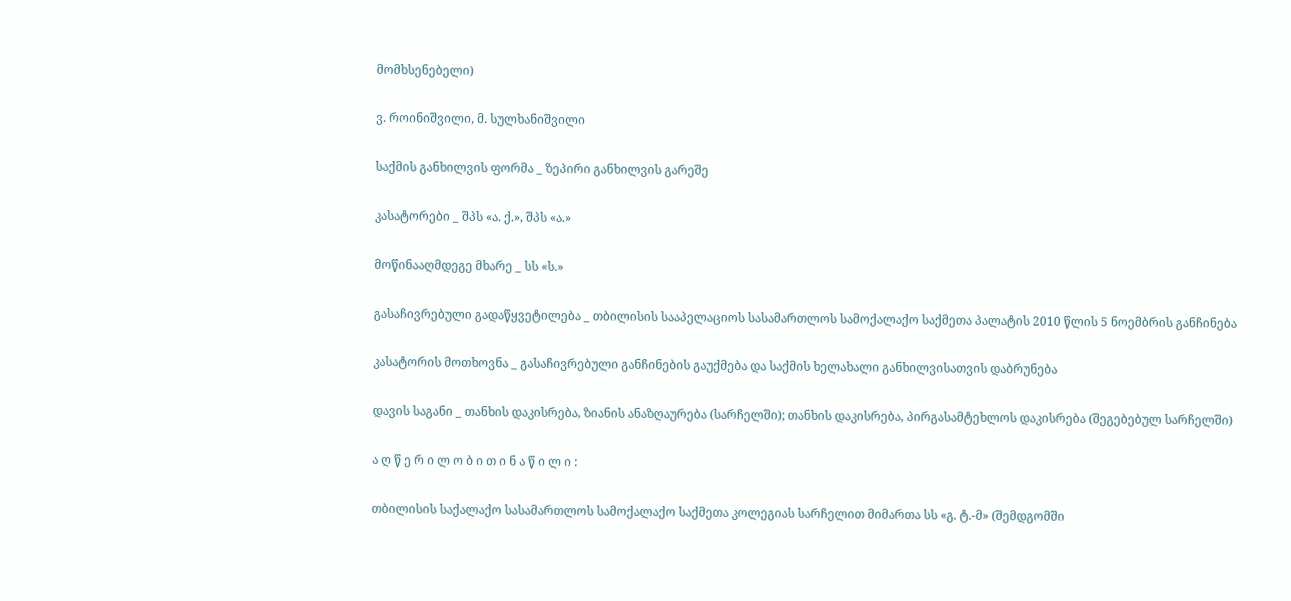მომხსენებელი)

ვ. როინიშვილი, მ. სულხანიშვილი

საქმის განხილვის ფორმა _ ზეპირი განხილვის გარეშე

კასატორები _ შპს «ა. ქ.», შპს «ა.»

მოწინააღმდეგე მხარე _ სს «ს.»

გასაჩივრებული გადაწყვეტილება _ თბილისის სააპელაციოს სასამართლოს სამოქალაქო საქმეთა პალატის 2010 წლის 5 ნოემბრის განჩინება

კასატორის მოთხოვნა _ გასაჩივრებული განჩინების გაუქმება და საქმის ხელახალი განხილვისათვის დაბრუნება

დავის საგანი _ თანხის დაკისრება, ზიანის ანაზღაურება (სარჩელში); თანხის დაკისრება, პირგასამტეხლოს დაკისრება (შეგებებულ სარჩელში)

ა ღ წ ე რ ი ლ ო ბ ი თ ი ნ ა წ ი ლ ი :

თბილისის საქალაქო სასამართლოს სამოქალაქო საქმეთა კოლეგიას სარჩელით მიმართა სს «გ. ტ.-მ» (შემდგომში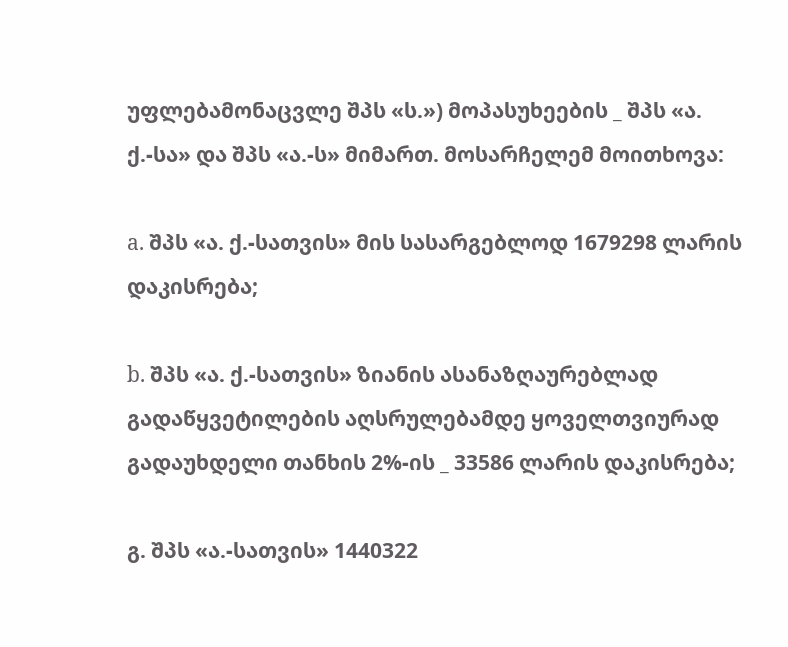უფლებამონაცვლე შპს «ს.») მოპასუხეების _ შპს «ა. ქ.-სა» და შპს «ა.-ს» მიმართ. მოსარჩელემ მოითხოვა:

a. შპს «ა. ქ.-სათვის» მის სასარგებლოდ 1679298 ლარის დაკისრება;

b. შპს «ა. ქ.-სათვის» ზიანის ასანაზღაურებლად გადაწყვეტილების აღსრულებამდე ყოველთვიურად გადაუხდელი თანხის 2%-ის _ 33586 ლარის დაკისრება;

გ. შპს «ა.-სათვის» 1440322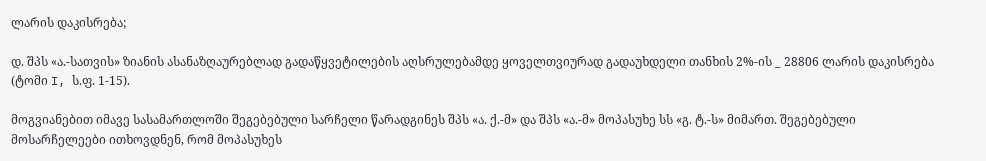ლარის დაკისრება;

დ. შპს «ა.-სათვის» ზიანის ასანაზღაურებლად გადაწყვეტილების აღსრულებამდე ყოველთვიურად გადაუხდელი თანხის 2%-ის _ 28806 ლარის დაკისრება (ტომი I, ს.ფ. 1-15).

მოგვიანებით იმავე სასამართლოში შეგებებული სარჩელი წარადგინეს შპს «ა. ქ.-მ» და შპს «ა.-მ» მოპასუხე სს «გ. ტ.-ს» მიმართ. შეგებებული მოსარჩელეები ითხოვდნენ, რომ მოპასუხეს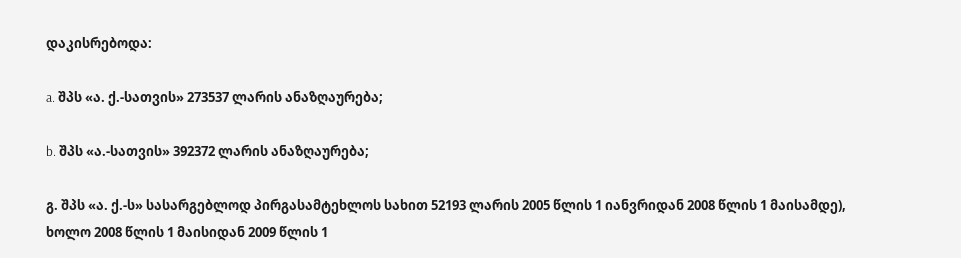დაკისრებოდა:

a. შპს «ა. ქ.-სათვის» 273537 ლარის ანაზღაურება;

b. შპს «ა.-სათვის» 392372 ლარის ანაზღაურება;

გ. შპს «ა. ქ.-ს» სასარგებლოდ პირგასამტეხლოს სახით 52193 ლარის 2005 წლის 1 იანვრიდან 2008 წლის 1 მაისამდე), ხოლო 2008 წლის 1 მაისიდან 2009 წლის 1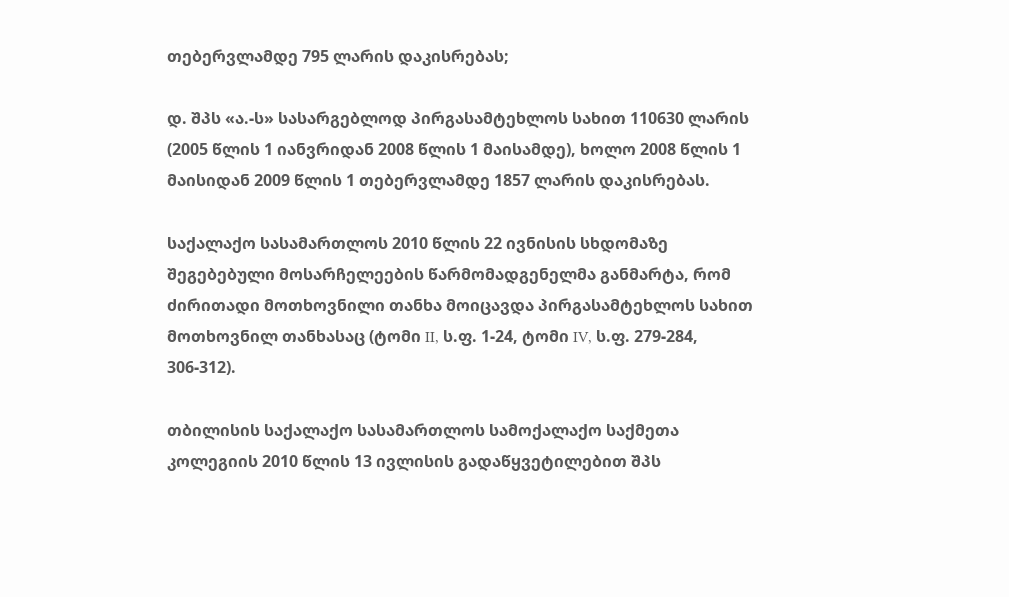თებერვლამდე 795 ლარის დაკისრებას;

დ. შპს «ა.-ს» სასარგებლოდ პირგასამტეხლოს სახით 110630 ლარის (2005 წლის 1 იანვრიდან 2008 წლის 1 მაისამდე), ხოლო 2008 წლის 1 მაისიდან 2009 წლის 1 თებერვლამდე 1857 ლარის დაკისრებას.

საქალაქო სასამართლოს 2010 წლის 22 ივნისის სხდომაზე შეგებებული მოსარჩელეების წარმომადგენელმა განმარტა, რომ ძირითადი მოთხოვნილი თანხა მოიცავდა პირგასამტეხლოს სახით მოთხოვნილ თანხასაც (ტომი II, ს.ფ. 1-24, ტომი IV, ს.ფ. 279-284, 306-312).

თბილისის საქალაქო სასამართლოს სამოქალაქო საქმეთა კოლეგიის 2010 წლის 13 ივლისის გადაწყვეტილებით შპს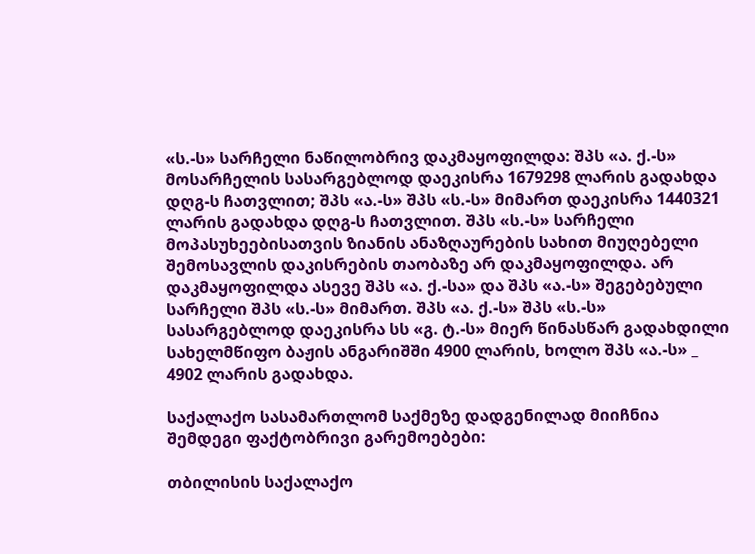«ს.-ს» სარჩელი ნაწილობრივ დაკმაყოფილდა: შპს «ა. ქ.-ს» მოსარჩელის სასარგებლოდ დაეკისრა 1679298 ლარის გადახდა დღგ-ს ჩათვლით; შპს «ა.-ს» შპს «ს.-ს» მიმართ დაეკისრა 1440321 ლარის გადახდა დღგ-ს ჩათვლით. შპს «ს.-ს» სარჩელი მოპასუხეებისათვის ზიანის ანაზღაურების სახით მიუღებელი შემოსავლის დაკისრების თაობაზე არ დაკმაყოფილდა. არ დაკმაყოფილდა ასევე შპს «ა. ქ.-სა» და შპს «ა.-ს» შეგებებული სარჩელი შპს «ს.-ს» მიმართ. შპს «ა. ქ.-ს» შპს «ს.-ს» სასარგებლოდ დაეკისრა სს «გ. ტ.-ს» მიერ წინასწარ გადახდილი სახელმწიფო ბაჟის ანგარიშში 4900 ლარის, ხოლო შპს «ა.-ს» _ 4902 ლარის გადახდა.

საქალაქო სასამართლომ საქმეზე დადგენილად მიიჩნია შემდეგი ფაქტობრივი გარემოებები:

თბილისის საქალაქო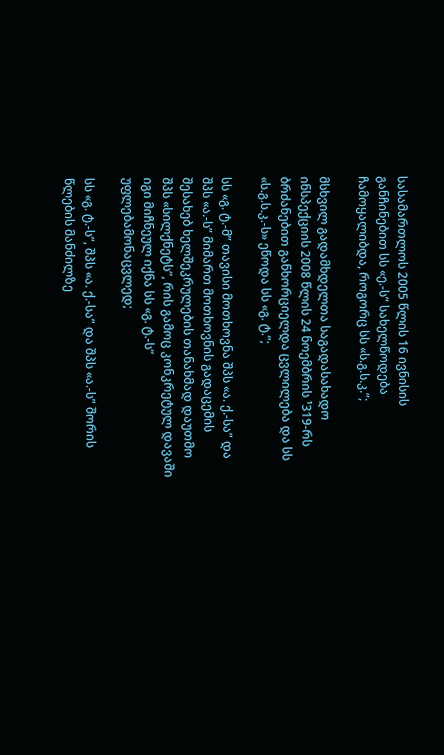სასამართლოს 2005 წლის 16 ივნისის განჩინებით სს «ე.-ს” სახელწოდება ჩამოყალიბდა, როგორც სს «ს.გ.ს.კ.”;

მსხვილ გადამხდელთა საგადასახადო ინსპექციის 2008 წლის 24 ნოემბრის ¹319-რს ბრძანებით განხორციელდა ცვლილება და სს «ს.გ.ს.კ.-ს» ეწოდა სს «გ. ტ.”;

სს «გ. ტ.-მ” თავისი მოთხოვნა შპს «ა. ქ.-სა” და შპს «ა.-ს” მიმართ მოთხოვნის გადაცემის შესახებ ხელშეკრულების თანახმად დაუთმო შპს «სილქნეტს”, რის გამოც კონკრეტულ დავაში იგი მიჩნეულ იქნა სს «გ. ტ.-ს” უფლებამონაცვლედ;

სს «გ. ტ.-ს”, შპს «ა. ქ.-სა” და შპს «ა.-ს” შორის წლების მანძილზე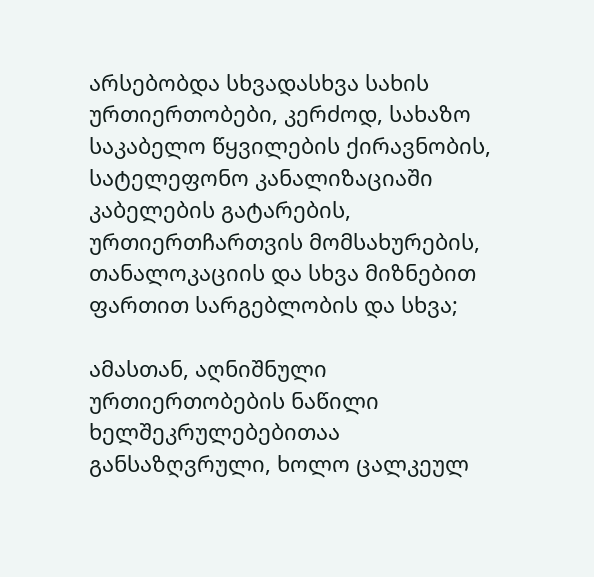არსებობდა სხვადასხვა სახის ურთიერთობები, კერძოდ, სახაზო საკაბელო წყვილების ქირავნობის, სატელეფონო კანალიზაციაში კაბელების გატარების, ურთიერთჩართვის მომსახურების, თანალოკაციის და სხვა მიზნებით ფართით სარგებლობის და სხვა;

ამასთან, აღნიშნული ურთიერთობების ნაწილი ხელშეკრულებებითაა განსაზღვრული, ხოლო ცალკეულ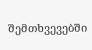შემთხვევებში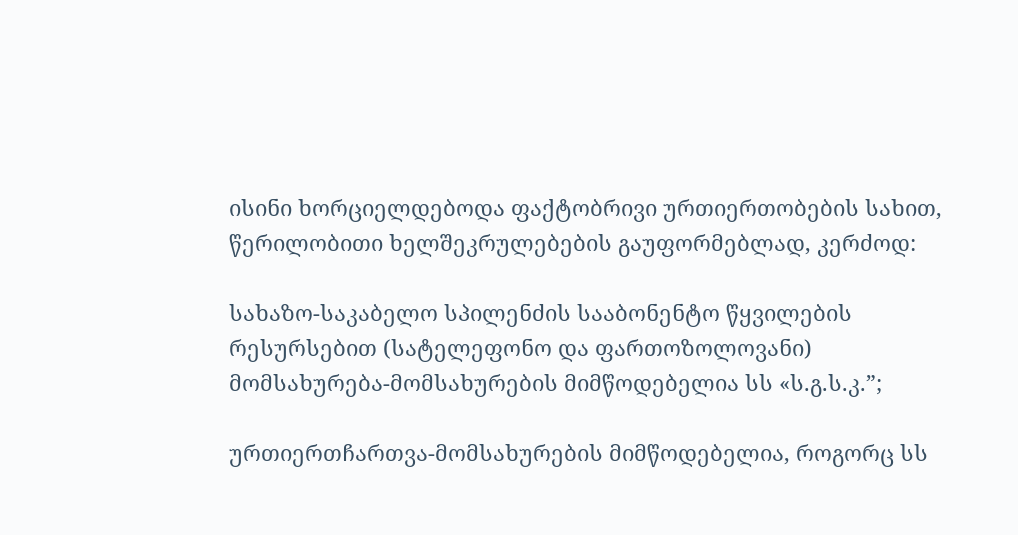ისინი ხორციელდებოდა ფაქტობრივი ურთიერთობების სახით, წერილობითი ხელშეკრულებების გაუფორმებლად, კერძოდ:

სახაზო-საკაბელო სპილენძის სააბონენტო წყვილების რესურსებით (სატელეფონო და ფართოზოლოვანი) მომსახურება-მომსახურების მიმწოდებელია სს «ს.გ.ს.კ.”;

ურთიერთჩართვა-მომსახურების მიმწოდებელია, როგორც სს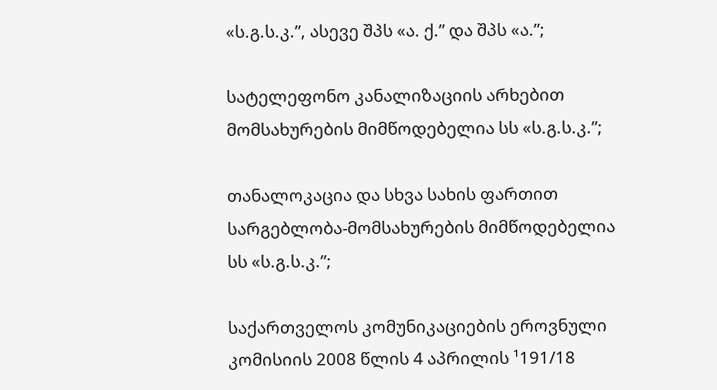«ს.გ.ს.კ.”, ასევე შპს «ა. ქ.” და შპს «ა.”;

სატელეფონო კანალიზაციის არხებით მომსახურების მიმწოდებელია სს «ს.გ.ს.კ.”;

თანალოკაცია და სხვა სახის ფართით სარგებლობა-მომსახურების მიმწოდებელია სს «ს.გ.ს.კ.”;

საქართველოს კომუნიკაციების ეროვნული კომისიის 2008 წლის 4 აპრილის ¹191/18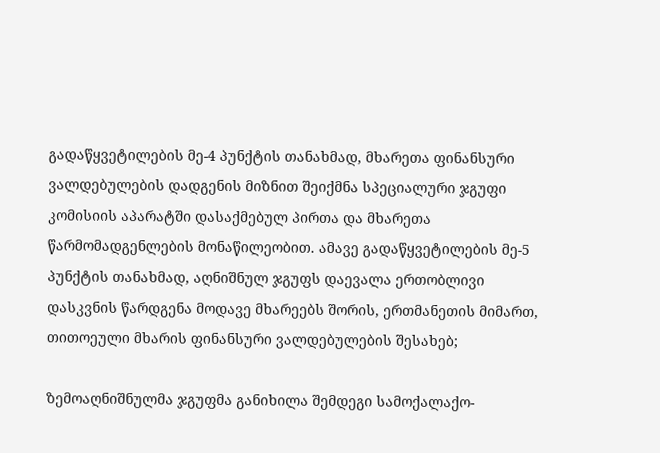გადაწყვეტილების მე-4 პუნქტის თანახმად, მხარეთა ფინანსური ვალდებულების დადგენის მიზნით შეიქმნა სპეციალური ჯგუფი კომისიის აპარატში დასაქმებულ პირთა და მხარეთა წარმომადგენლების მონაწილეობით. ამავე გადაწყვეტილების მე-5 პუნქტის თანახმად, აღნიშნულ ჯგუფს დაევალა ერთობლივი დასკვნის წარდგენა მოდავე მხარეებს შორის, ერთმანეთის მიმართ, თითოეული მხარის ფინანსური ვალდებულების შესახებ;

ზემოაღნიშნულმა ჯგუფმა განიხილა შემდეგი სამოქალაქო-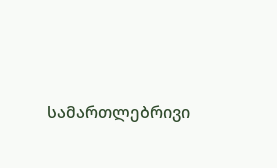სამართლებრივი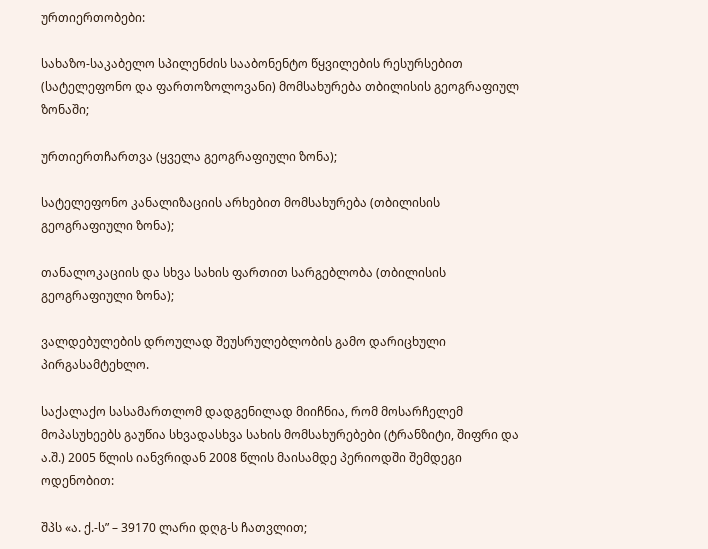ურთიერთობები:

სახაზო-საკაბელო სპილენძის სააბონენტო წყვილების რესურსებით (სატელეფონო და ფართოზოლოვანი) მომსახურება თბილისის გეოგრაფიულ ზონაში;

ურთიერთჩართვა (ყველა გეოგრაფიული ზონა);

სატელეფონო კანალიზაციის არხებით მომსახურება (თბილისის გეოგრაფიული ზონა);

თანალოკაციის და სხვა სახის ფართით სარგებლობა (თბილისის გეოგრაფიული ზონა);

ვალდებულების დროულად შეუსრულებლობის გამო დარიცხული პირგასამტეხლო.

საქალაქო სასამართლომ დადგენილად მიიჩნია, რომ მოსარჩელემ მოპასუხეებს გაუწია სხვადასხვა სახის მომსახურებები (ტრანზიტი, შიფრი და ა.შ.) 2005 წლის იანვრიდან 2008 წლის მაისამდე პერიოდში შემდეგი ოდენობით:

შპს «ა. ქ.-ს” – 39170 ლარი დღგ-ს ჩათვლით;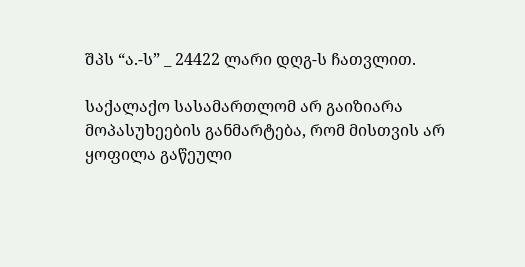შპს “ა.-ს” _ 24422 ლარი დღგ-ს ჩათვლით.

საქალაქო სასამართლომ არ გაიზიარა მოპასუხეების განმარტება, რომ მისთვის არ ყოფილა გაწეული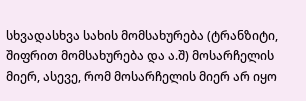სხვადასხვა სახის მომსახურება (ტრანზიტი, შიფრით მომსახურება და ა.შ) მოსარჩელის მიერ, ასევე, რომ მოსარჩელის მიერ არ იყო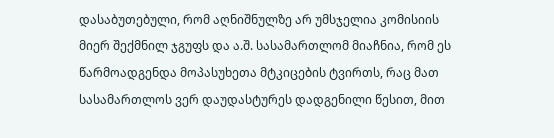დასაბუთებული, რომ აღნიშნულზე არ უმსჯელია კომისიის მიერ შექმნილ ჯგუფს და ა.შ. სასამართლომ მიაჩნია, რომ ეს წარმოადგენდა მოპასუხეთა მტკიცების ტვირთს, რაც მათ სასამართლოს ვერ დაუდასტურეს დადგენილი წესით, მით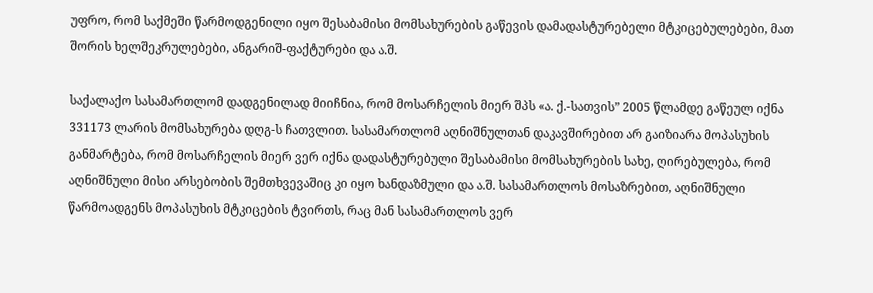უფრო, რომ საქმეში წარმოდგენილი იყო შესაბამისი მომსახურების გაწევის დამადასტურებელი მტკიცებულებები, მათ შორის ხელშეკრულებები, ანგარიშ-ფაქტურები და ა.შ.

საქალაქო სასამართლომ დადგენილად მიიჩნია, რომ მოსარჩელის მიერ შპს «ა. ქ.-სათვის” 2005 წლამდე გაწეულ იქნა 331173 ლარის მომსახურება დღგ-ს ჩათვლით. სასამართლომ აღნიშნულთან დაკავშირებით არ გაიზიარა მოპასუხის განმარტება, რომ მოსარჩელის მიერ ვერ იქნა დადასტურებული შესაბამისი მომსახურების სახე, ღირებულება, რომ აღნიშნული მისი არსებობის შემთხვევაშიც კი იყო ხანდაზმული და ა.შ. სასამართლოს მოსაზრებით, აღნიშნული წარმოადგენს მოპასუხის მტკიცების ტვირთს, რაც მან სასამართლოს ვერ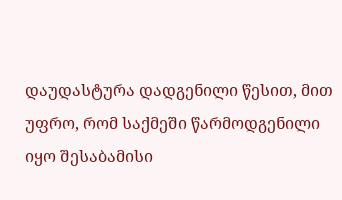დაუდასტურა დადგენილი წესით, მით უფრო, რომ საქმეში წარმოდგენილი იყო შესაბამისი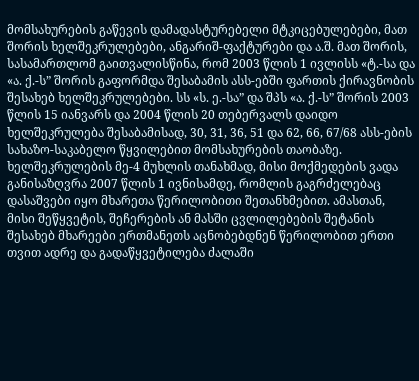მომსახურების გაწევის დამადასტურებელი მტკიცებულებები, მათ შორის ხელშეკრულებები, ანგარიშ-ფაქტურები და ა.შ. მათ შორის, სასამართლომ გაითვალისწინა, რომ 2003 წლის 1 ივლისს «ტ.-სა და «ა. ქ.-ს” შორის გაფორმდა შესაბამის ასს-ებში ფართის ქირავნობის შესახებ ხელშეკრულებები. სს «ს. ე.-სა” და შპს «ა. ქ.-ს” შორის 2003 წლის 15 იანვარს და 2004 წლის 20 თებერვალს დაიდო ხელშეკრულება შესაბამისად, 30, 31, 36, 51 და 62, 66, 67/68 ასს-ების სახაზო-საკაბელო წყვილებით მომსახურების თაობაზე. ხელშეკრულების მე-4 მუხლის თანახმად, მისი მოქმედების ვადა განისაზღვრა 2007 წლის 1 ივნისამდე, რომლის გაგრძელებაც დასაშვები იყო მხარეთა წერილობითი შეთანხმებით. ამასთან, მისი შეწყვეტის, შეჩერების ან მასში ცვლილებების შეტანის შესახებ მხარეები ერთმანეთს აცნობებდნენ წერილობით ერთი თვით ადრე და გადაწყვეტილება ძალაში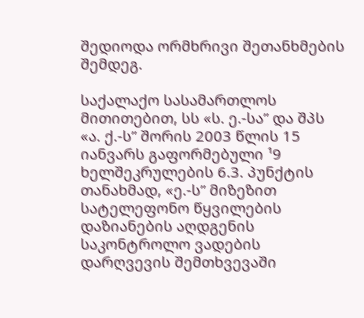შედიოდა ორმხრივი შეთანხმების შემდეგ.

საქალაქო სასამართლოს მითითებით, სს «ს. ე.-სა” და შპს «ა. ქ.-ს” შორის 2003 წლის 15 იანვარს გაფორმებული ¹9 ხელშეკრულების 6.3. პუნქტის თანახმად, «ე.-ს” მიზეზით სატელეფონო წყვილების დაზიანების აღდგენის საკონტროლო ვადების დარღვევის შემთხვევაში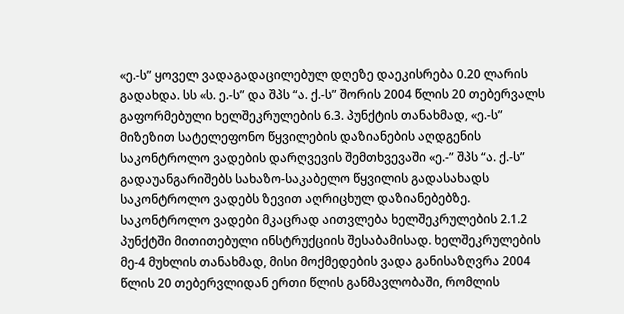«ე.-ს” ყოველ ვადაგადაცილებულ დღეზე დაეკისრება 0.20 ლარის გადახდა. სს «ს. ე.-ს” და შპს “ა. ქ.-ს” შორის 2004 წლის 20 თებერვალს გაფორმებული ხელშეკრულების 6.3. პუნქტის თანახმად, «ე.-ს” მიზეზით სატელეფონო წყვილების დაზიანების აღდგენის საკონტროლო ვადების დარღვევის შემთხვევაში «ე.-” შპს “ა. ქ.-ს” გადაუანგარიშებს სახაზო-საკაბელო წყვილის გადასახადს საკონტროლო ვადებს ზევით აღრიცხულ დაზიანებებზე. საკონტროლო ვადები მკაცრად აითვლება ხელშეკრულების 2.1.2 პუნქტში მითითებული ინსტრუქციის შესაბამისად. ხელშეკრულების მე-4 მუხლის თანახმად, მისი მოქმედების ვადა განისაზღვრა 2004 წლის 20 თებერვლიდან ერთი წლის განმავლობაში, რომლის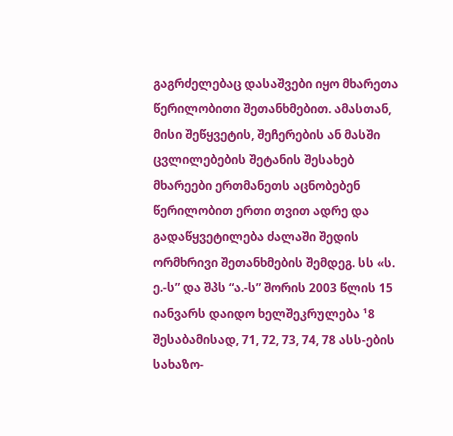გაგრძელებაც დასაშვები იყო მხარეთა წერილობითი შეთანხმებით. ამასთან, მისი შეწყვეტის, შეჩერების ან მასში ცვლილებების შეტანის შესახებ მხარეები ერთმანეთს აცნობებენ წერილობით ერთი თვით ადრე და გადაწყვეტილება ძალაში შედის ორმხრივი შეთანხმების შემდეგ. სს «ს. ე.-ს” და შპს “ა.-ს” შორის 2003 წლის 15 იანვარს დაიდო ხელშეკრულება ¹8 შესაბამისად, 71, 72, 73, 74, 78 ასს-ების სახაზო-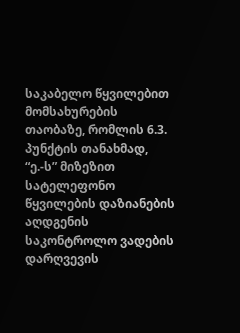საკაბელო წყვილებით მომსახურების თაობაზე, რომლის 6.3. პუნქტის თანახმად, “ე.-ს” მიზეზით სატელეფონო წყვილების დაზიანების აღდგენის საკონტროლო ვადების დარღვევის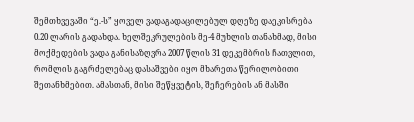შემთხვევაში “ე.-ს” ყოველ ვადაგადაცილებულ დღეზე დაეკისრება 0.20 ლარის გადახდა. ხელშეკრულების მე-4 მუხლის თანახმად, მისი მოქმედების ვადა განისაზღვრა 2007 წლის 31 დეკემბრის ჩათვლით, რომლის გაგრძელებაც დასაშვები იყო მხარეთა წერილობითი შეთანხმებით. ამასთან, მისი შეწყვეტის, შეჩერების ან მასში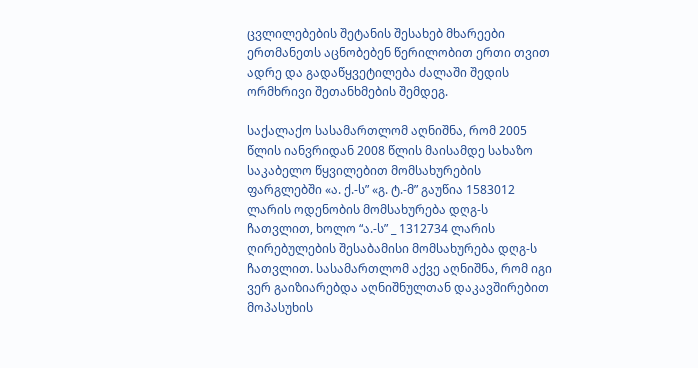ცვლილებების შეტანის შესახებ მხარეები ერთმანეთს აცნობებენ წერილობით ერთი თვით ადრე და გადაწყვეტილება ძალაში შედის ორმხრივი შეთანხმების შემდეგ.

საქალაქო სასამართლომ აღნიშნა, რომ 2005 წლის იანვრიდან 2008 წლის მაისამდე სახაზო საკაბელო წყვილებით მომსახურების ფარგლებში «ა. ქ.-ს” «გ. ტ.-მ” გაუწია 1583012 ლარის ოდენობის მომსახურება დღგ-ს ჩათვლით, ხოლო “ა.-ს” _ 1312734 ლარის ღირებულების შესაბამისი მომსახურება დღგ-ს ჩათვლით. სასამართლომ აქვე აღნიშნა, რომ იგი ვერ გაიზიარებდა აღნიშნულთან დაკავშირებით მოპასუხის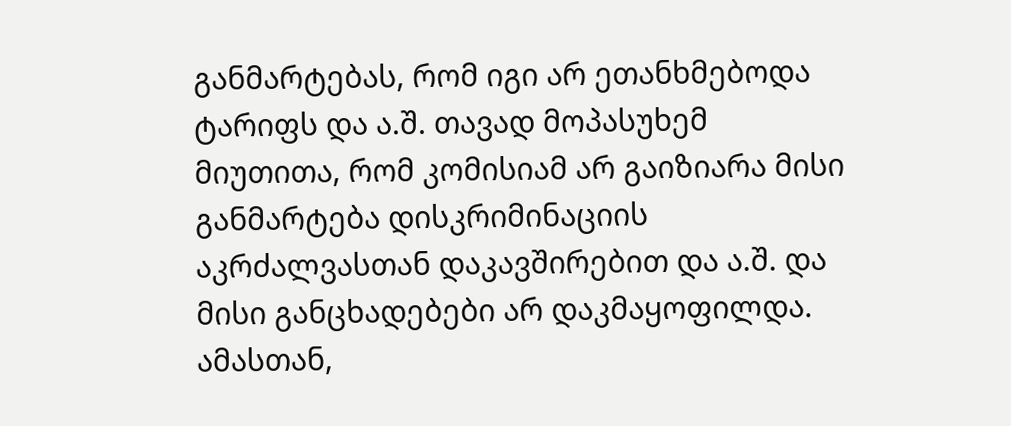განმარტებას, რომ იგი არ ეთანხმებოდა ტარიფს და ა.შ. თავად მოპასუხემ მიუთითა, რომ კომისიამ არ გაიზიარა მისი განმარტება დისკრიმინაციის აკრძალვასთან დაკავშირებით და ა.შ. და მისი განცხადებები არ დაკმაყოფილდა. ამასთან,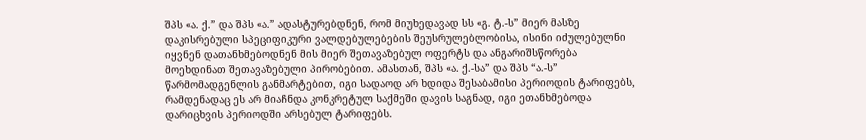შპს «ა. ქ.” და შპს «ა.” ადასტურებდნენ, რომ მიუხედავად სს «გ. ტ.-ს” მიერ მასზე დაკისრებული სპეციფიკური ვალდებულებების შეუსრულებლობისა, ისინი იძულებულნი იყვნენ დათანხმებოდნენ მის მიერ შეთავაზებულ ოფერტს და ანგარიშსწორება მოეხდინათ შეთავაზებული პირობებით. ამასთან, შპს «ა. ქ.-სა” და შპს “ა.-ს” წარმომადგენლის განმარტებით, იგი სადაოდ არ ხდიდა შესაბამისი პერიოდის ტარიფებს, რამდენადაც ეს არ მიაჩნდა კონკრეტულ საქმეში დავის საგნად, იგი ეთანხმებოდა დარიცხვის პერიოდში არსებულ ტარიფებს.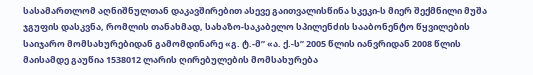სასამართლომ აღნიშნულთან დაკავშირებით ასევე გაითვალისწინა სკეკი-ს მიერ შექმნილი მუშა ჯგუფის დასკვნა, რომლის თანახმად, სახაზო-საკაბელო სპილენძის სააბონენტო წყვილების საიჯარო მომსახურებიდან გამომდინარე «გ. ტ.-მ” «ა. ქ.-ს” 2005 წლის იანვრიდან 2008 წლის მაისამდე გაუწია 1538012 ლარის ღირებულების მომსახურება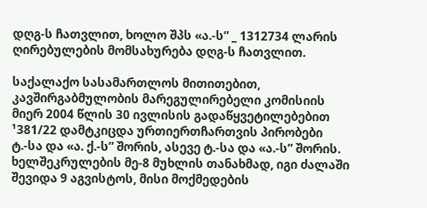დღგ-ს ჩათვლით, ხოლო შპს «ა.-ს” _ 1312734 ლარის ღირებულების მომსახურება დღგ-ს ჩათვლით.

საქალაქო სასამართლოს მითითებით, კავშირგაბმულობის მარეგულირებელი კომისიის მიერ 2004 წლის 30 ივლისის გადაწყვეტილებებით ¹381/22 დამტკიცდა ურთიერთჩართვის პირობები ტ.-სა და «ა. ქ.-ს” შორის, ასევე ტ.-სა და «ა.-ს” შორის. ხელშეკრულების მე-8 მუხლის თანახმად, იგი ძალაში შევიდა 9 აგვისტოს, მისი მოქმედების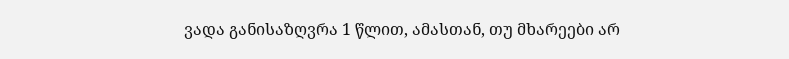ვადა განისაზღვრა 1 წლით, ამასთან, თუ მხარეები არ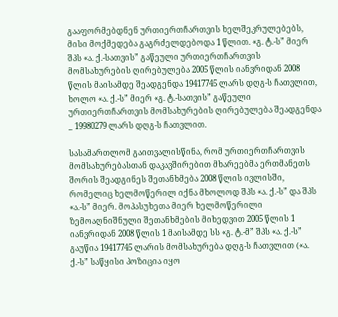გააფორმებდნენ ურთიერთჩართვის ხელშეკრულებებს, მისი მოქმედება გაგრძელდებოდა 1 წლით. «გ. ტ.-ს” მიერ შპს «ა. ქ.-სათვის” გაწეული ურთიერთჩართვის მომსახურების ღირებულება 2005 წლის იანვრიდან 2008 წლის მაისამდე შეადგენდა 19417745 ლარს დღგ-ს ჩათვლით, ხოლო «ა. ქ.-ს” მიერ «გ. ტ.-სათვის” გაწეული ურთიერთჩართვის მომსახურების ღირებულება შეადგენდა _ 19980279 ლარს დღგ-ს ჩათვლით.

სასამართლომ გაითვალისწინა, რომ ურთიერთჩართვის მომსახურებასთან დაკავშირებით მხარეებმა ერთმანეთს შორის შეადგინეს შეთანხმება 2008 წლის ივლისში, რომელიც ხელმოწერილ იქნა მხოლოდ შპს «ა. ქ.-ს” და შპს «ა.-ს” მიერ. მოპასუხეთა მიერ ხელმოწერილი ზემოაღნიშნული შეთანხმების მიხედვით 2005 წლის 1 იანვრიდან 2008 წლის 1 მაისამდე სს «გ. ტ.-მ” შპს «ა. ქ.-ს” გაუწია 19417745 ლარის მომსახურება დღგ-ს ჩათვლით («ა. ქ.-ს” საწყისი პოზიცია იყო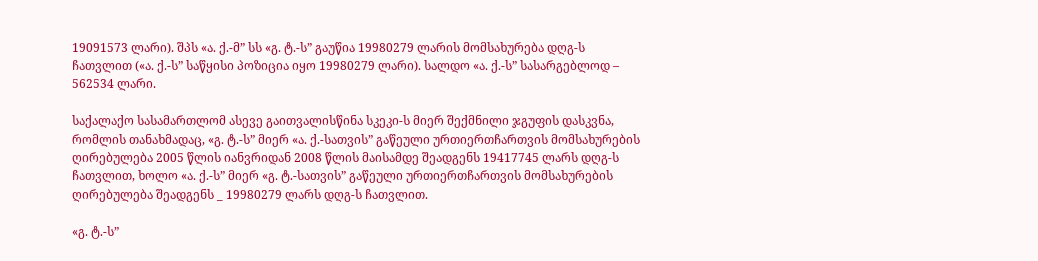19091573 ლარი). შპს «ა. ქ.-მ” სს «გ. ტ.-ს” გაუწია 19980279 ლარის მომსახურება დღგ-ს ჩათვლით («ა. ქ.-ს” საწყისი პოზიცია იყო 19980279 ლარი). სალდო «ა. ქ.-ს” სასარგებლოდ – 562534 ლარი.

საქალაქო სასამართლომ ასევე გაითვალისწინა სკეკი-ს მიერ შექმნილი ჯგუფის დასკვნა, რომლის თანახმადაც, «გ. ტ.-ს” მიერ «ა. ქ.-სათვის” გაწეული ურთიერთჩართვის მომსახურების ღირებულება 2005 წლის იანვრიდან 2008 წლის მაისამდე შეადგენს 19417745 ლარს დღგ-ს ჩათვლით, ხოლო «ა. ქ.-ს” მიერ «გ. ტ.-სათვის” გაწეული ურთიერთჩართვის მომსახურების ღირებულება შეადგენს _ 19980279 ლარს დღგ-ს ჩათვლით.

«გ. ტ.-ს”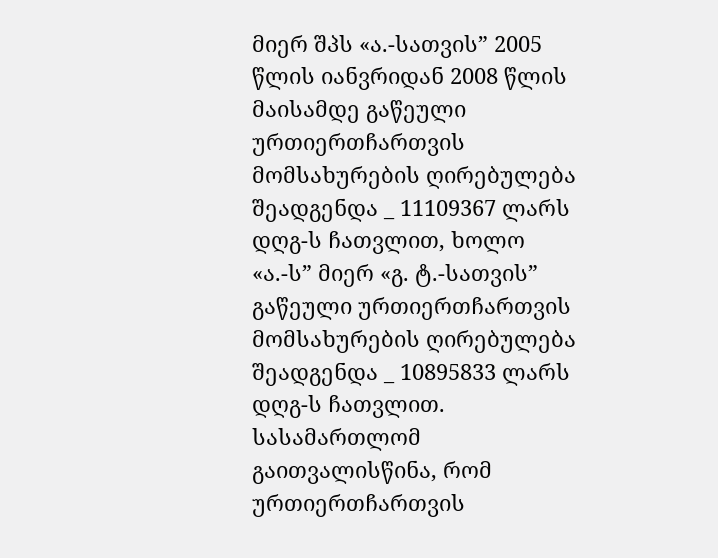მიერ შპს «ა.-სათვის” 2005 წლის იანვრიდან 2008 წლის მაისამდე გაწეული ურთიერთჩართვის მომსახურების ღირებულება შეადგენდა _ 11109367 ლარს დღგ-ს ჩათვლით, ხოლო «ა.-ს” მიერ «გ. ტ.-სათვის” გაწეული ურთიერთჩართვის მომსახურების ღირებულება შეადგენდა _ 10895833 ლარს დღგ-ს ჩათვლით. სასამართლომ გაითვალისწინა, რომ ურთიერთჩართვის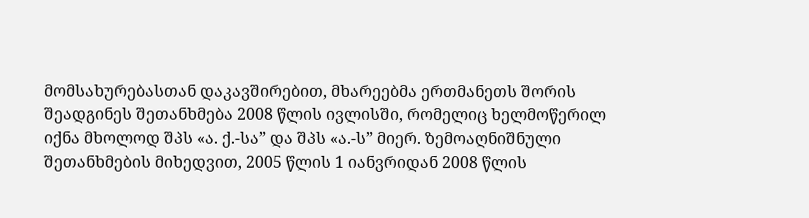მომსახურებასთან დაკავშირებით, მხარეებმა ერთმანეთს შორის შეადგინეს შეთანხმება 2008 წლის ივლისში, რომელიც ხელმოწერილ იქნა მხოლოდ შპს «ა. ქ.-სა” და შპს «ა.-ს” მიერ. ზემოაღნიშნული შეთანხმების მიხედვით, 2005 წლის 1 იანვრიდან 2008 წლის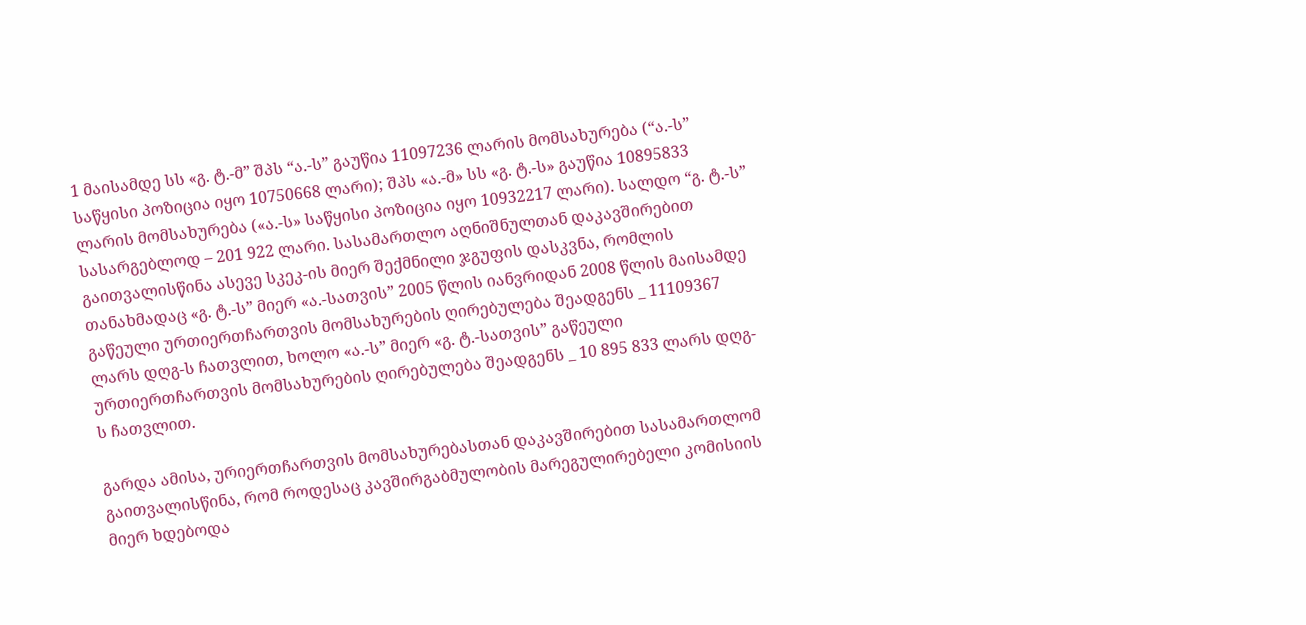1 მაისამდე სს «გ. ტ.-მ” შპს “ა.-ს” გაუწია 11097236 ლარის მომსახურება (“ა.-ს” საწყისი პოზიცია იყო 10750668 ლარი); შპს «ა.-მ» სს «გ. ტ.-ს» გაუწია 10895833 ლარის მომსახურება («ა.-ს» საწყისი პოზიცია იყო 10932217 ლარი). სალდო “გ. ტ.-ს” სასარგებლოდ – 201 922 ლარი. სასამართლო აღნიშნულთან დაკავშირებით გაითვალისწინა ასევე სკეკ-ის მიერ შექმნილი ჯგუფის დასკვნა, რომლის თანახმადაც «გ. ტ.-ს” მიერ «ა.-სათვის” 2005 წლის იანვრიდან 2008 წლის მაისამდე გაწეული ურთიერთჩართვის მომსახურების ღირებულება შეადგენს _ 11109367 ლარს დღგ-ს ჩათვლით, ხოლო «ა.-ს” მიერ «გ. ტ.-სათვის” გაწეული ურთიერთჩართვის მომსახურების ღირებულება შეადგენს _ 10 895 833 ლარს დღგ-ს ჩათვლით.

გარდა ამისა, ურიერთჩართვის მომსახურებასთან დაკავშირებით სასამართლომ გაითვალისწინა, რომ როდესაც კავშირგაბმულობის მარეგულირებელი კომისიის მიერ ხდებოდა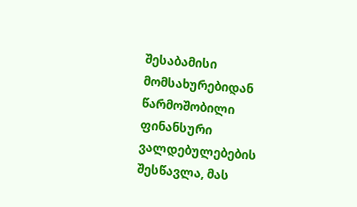შესაბამისი მომსახურებიდან წარმოშობილი ფინანსური ვალდებულებების შესწავლა, მას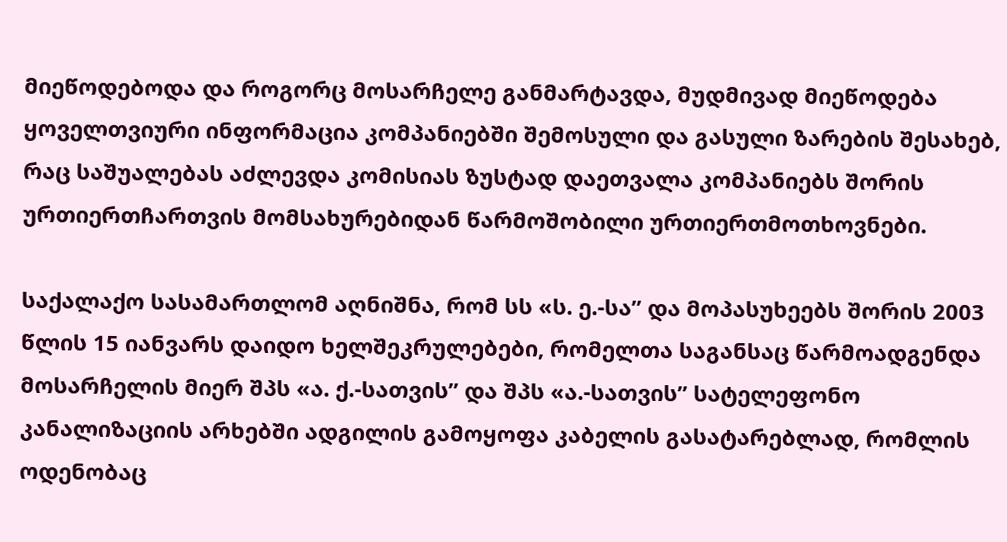მიეწოდებოდა და როგორც მოსარჩელე განმარტავდა, მუდმივად მიეწოდება ყოველთვიური ინფორმაცია კომპანიებში შემოსული და გასული ზარების შესახებ, რაც საშუალებას აძლევდა კომისიას ზუსტად დაეთვალა კომპანიებს შორის ურთიერთჩართვის მომსახურებიდან წარმოშობილი ურთიერთმოთხოვნები.

საქალაქო სასამართლომ აღნიშნა, რომ სს «ს. ე.-სა” და მოპასუხეებს შორის 2003 წლის 15 იანვარს დაიდო ხელშეკრულებები, რომელთა საგანსაც წარმოადგენდა მოსარჩელის მიერ შპს «ა. ქ.-სათვის” და შპს «ა.-სათვის” სატელეფონო კანალიზაციის არხებში ადგილის გამოყოფა კაბელის გასატარებლად, რომლის ოდენობაც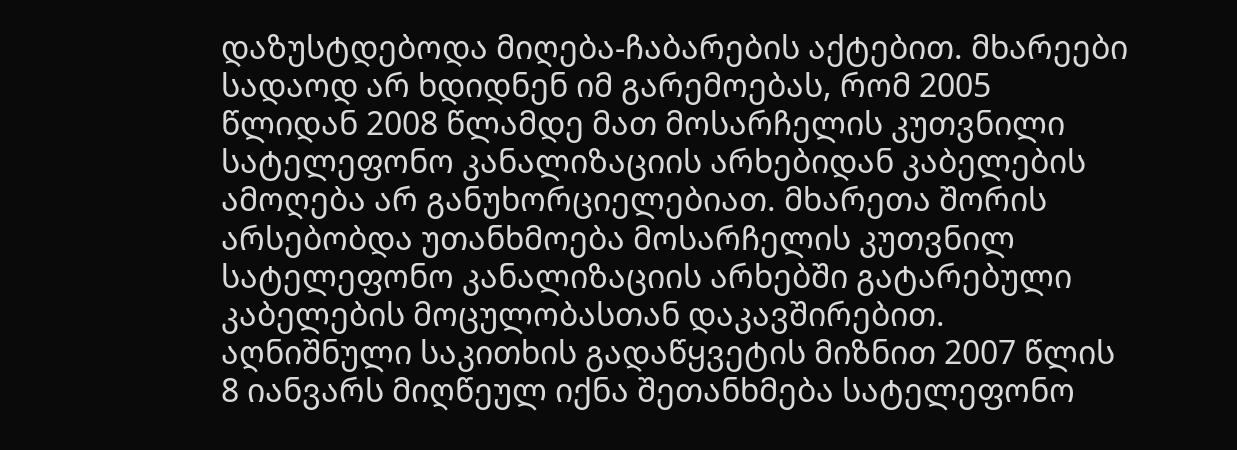დაზუსტდებოდა მიღება-ჩაბარების აქტებით. მხარეები სადაოდ არ ხდიდნენ იმ გარემოებას, რომ 2005 წლიდან 2008 წლამდე მათ მოსარჩელის კუთვნილი სატელეფონო კანალიზაციის არხებიდან კაბელების ამოღება არ განუხორციელებიათ. მხარეთა შორის არსებობდა უთანხმოება მოსარჩელის კუთვნილ სატელეფონო კანალიზაციის არხებში გატარებული კაბელების მოცულობასთან დაკავშირებით. აღნიშნული საკითხის გადაწყვეტის მიზნით 2007 წლის 8 იანვარს მიღწეულ იქნა შეთანხმება სატელეფონო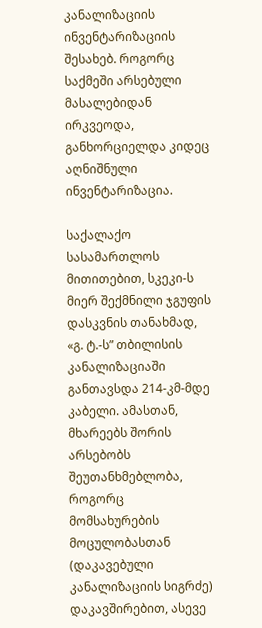კანალიზაციის ინვენტარიზაციის შესახებ. როგორც საქმეში არსებული მასალებიდან ირკვეოდა, განხორციელდა კიდეც აღნიშნული ინვენტარიზაცია.

საქალაქო სასამართლოს მითითებით, სკეკი-ს მიერ შექმნილი ჯგუფის დასკვნის თანახმად, «გ. ტ.-ს” თბილისის კანალიზაციაში განთავსდა 214-კმ-მდე კაბელი. ამასთან, მხარეებს შორის არსებობს შეუთანხმებლობა, როგორც მომსახურების მოცულობასთან (დაკავებული კანალიზაციის სიგრძე) დაკავშირებით, ასევე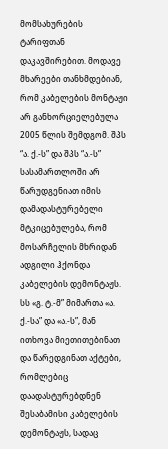მომსახურების ტარიფთან დაკავშირებით. მოდავე მხარეები თანხმდებიან, რომ კაბელების მონტაჟი არ განხორციელებულა 2005 წლის შემდგომ. შპს “ა. ქ.-ს” და შპს “ა.-ს” სასამართლოში არ წარუდგენიათ იმის დამადასტურებელი მტკიცებულება, რომ მოსარჩელის მხრიდან ადგილი ჰქონდა კაბელების დემონტაჟს. სს «გ. ტ.-მ” მიმართა «ა. ქ.-სა” და «ა.-ს”, მან ითხოვა მიეთითებინათ და წარედგინათ აქტები, რომლებიც დაადასტურებდნენ შესაბამისი კაბელების დემონტაჟს, სადაც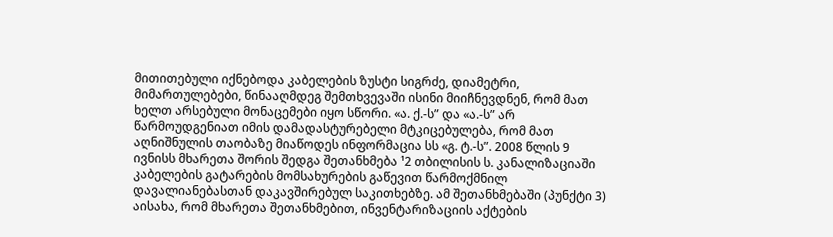მითითებული იქნებოდა კაბელების ზუსტი სიგრძე, დიამეტრი, მიმართულებები, წინააღმდეგ შემთხვევაში ისინი მიიჩნევდნენ, რომ მათ ხელთ არსებული მონაცემები იყო სწორი. «ა. ქ.-ს” და «ა.-ს” არ წარმოუდგენიათ იმის დამადასტურებელი მტკიცებულება, რომ მათ აღნიშნულის თაობაზე მიაწოდეს ინფორმაცია სს «გ. ტ.-ს”. 2008 წლის 9 ივნისს მხარეთა შორის შედგა შეთანხმება ¹2 თბილისის ს. კანალიზაციაში კაბელების გატარების მომსახურების გაწევით წარმოქმნილ დავალიანებასთან დაკავშირებულ საკითხებზე. ამ შეთანხმებაში (პუნქტი 3) აისახა, რომ მხარეთა შეთანხმებით, ინვენტარიზაციის აქტების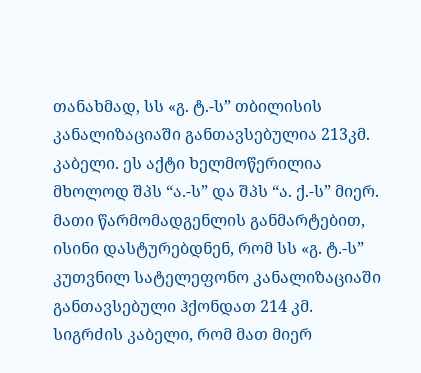თანახმად, სს «გ. ტ.-ს” თბილისის კანალიზაციაში განთავსებულია 213კმ. კაბელი. ეს აქტი ხელმოწერილია მხოლოდ შპს “ა.-ს” და შპს “ა. ქ.-ს” მიერ. მათი წარმომადგენლის განმარტებით, ისინი დასტურებდნენ, რომ სს «გ. ტ.-ს” კუთვნილ სატელეფონო კანალიზაციაში განთავსებული ჰქონდათ 214 კმ. სიგრძის კაბელი, რომ მათ მიერ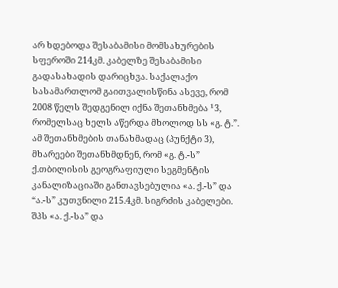არ ხდებოდა შესაბამისი მომსახურების სფეროში 214კმ. კაბელზე შესაბამისი გადასახადის დარიცხვა. საქალაქო სასამართლომ გაითვალისწინა ასევე, რომ 2008 წელს შედგენილ იქნა შეთანხმება ¹3, რომელსაც ხელს აწერდა მხოლოდ სს «გ. ტ.”. ამ შეთანხმების თანახმადაც (პუნქტი 3), მხარეები შეთანხმდნენ, რომ «გ. ტ.-ს” ქ.თბილისის გეოგრაფიული სეგმენტის კანალიზაციაში განთავსებულია «ა. ქ.-ს” და “ა.-ს” კუთვნილი 215.4კმ. სიგრძის კაბელები. შპს «ა. ქ.-სა” და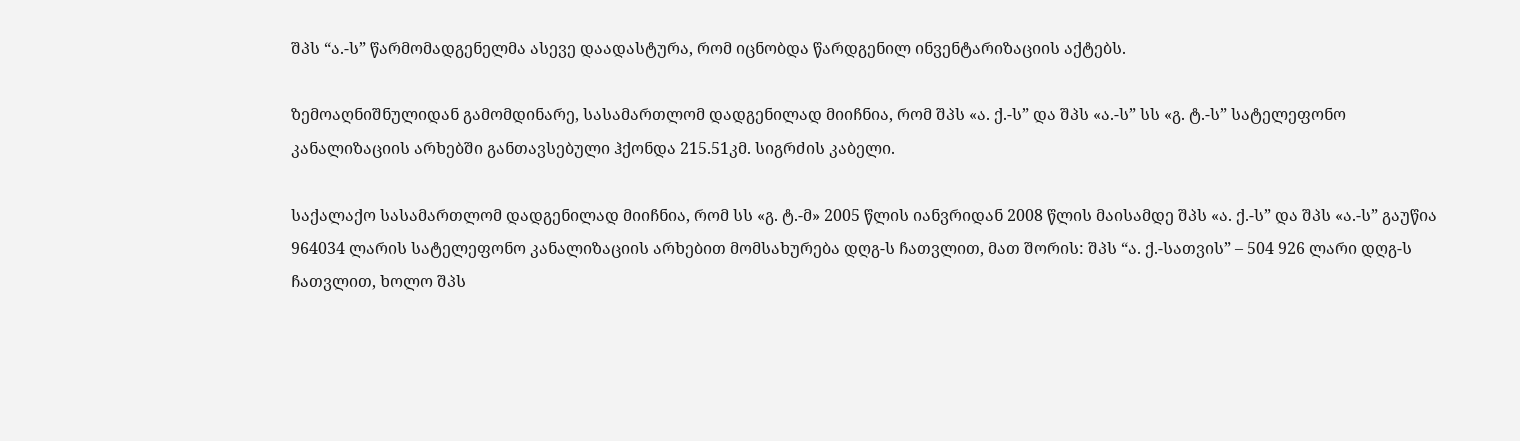შპს “ა.-ს” წარმომადგენელმა ასევე დაადასტურა, რომ იცნობდა წარდგენილ ინვენტარიზაციის აქტებს.

ზემოაღნიშნულიდან გამომდინარე, სასამართლომ დადგენილად მიიჩნია, რომ შპს «ა. ქ.-ს” და შპს «ა.-ს” სს «გ. ტ.-ს” სატელეფონო კანალიზაციის არხებში განთავსებული ჰქონდა 215.51კმ. სიგრძის კაბელი.

საქალაქო სასამართლომ დადგენილად მიიჩნია, რომ სს «გ. ტ.-მ» 2005 წლის იანვრიდან 2008 წლის მაისამდე შპს «ა. ქ.-ს” და შპს «ა.-ს” გაუწია 964034 ლარის სატელეფონო კანალიზაციის არხებით მომსახურება დღგ-ს ჩათვლით, მათ შორის: შპს “ა. ქ.-სათვის” – 504 926 ლარი დღგ-ს ჩათვლით, ხოლო შპს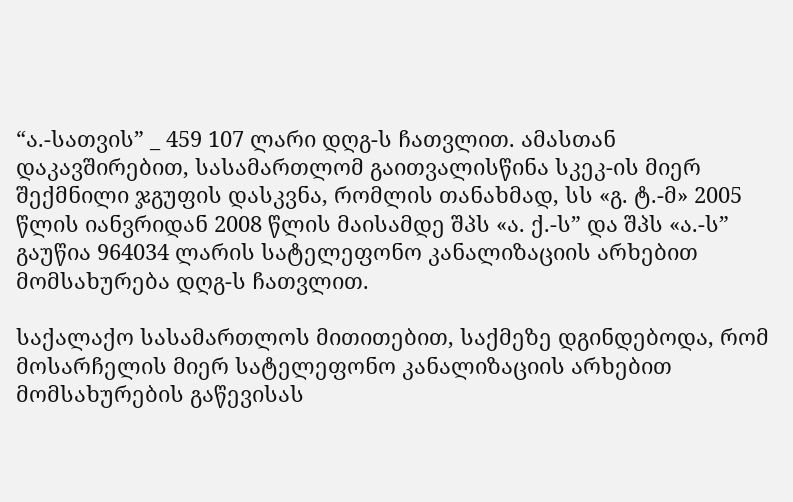“ა.-სათვის” _ 459 107 ლარი დღგ-ს ჩათვლით. ამასთან დაკავშირებით, სასამართლომ გაითვალისწინა სკეკ-ის მიერ შექმნილი ჯგუფის დასკვნა, რომლის თანახმად, სს «გ. ტ.-მ» 2005 წლის იანვრიდან 2008 წლის მაისამდე შპს «ა. ქ.-ს” და შპს «ა.-ს” გაუწია 964034 ლარის სატელეფონო კანალიზაციის არხებით მომსახურება დღგ-ს ჩათვლით.

საქალაქო სასამართლოს მითითებით, საქმეზე დგინდებოდა, რომ მოსარჩელის მიერ სატელეფონო კანალიზაციის არხებით მომსახურების გაწევისას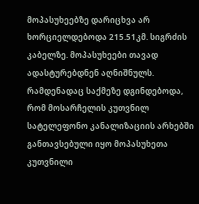მოპასუხეებზე დარიცხვა არ ხორციელდებოდა 215.51კმ. სიგრძის კაბელზე. მოპასუხეები თავად ადასტურებდნენ აღნიშნულს. რამდენადაც საქმეზე დგინდებოდა, რომ მოსარჩელის კუთვნილ სატელეფონო კანალიზაციის არხებში განთავსებული იყო მოპასუხეთა კუთვნილი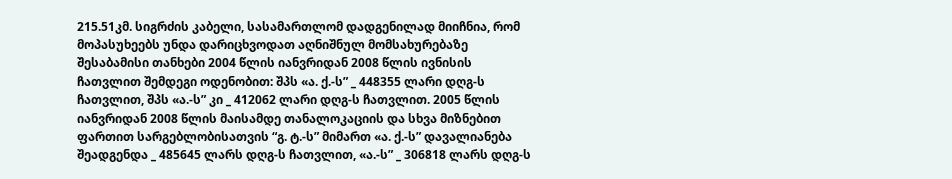215.51კმ. სიგრძის კაბელი, სასამართლომ დადგენილად მიიჩნია, რომ მოპასუხეებს უნდა დარიცხვოდათ აღნიშნულ მომსახურებაზე შესაბამისი თანხები 2004 წლის იანვრიდან 2008 წლის ივნისის ჩათვლით შემდეგი ოდენობით: შპს «ა. ქ.-ს” _ 448355 ლარი დღგ-ს ჩათვლით, შპს «ა.-ს” კი _ 412062 ლარი დღგ-ს ჩათვლით. 2005 წლის იანვრიდან 2008 წლის მაისამდე თანალოკაციის და სხვა მიზნებით ფართით სარგებლობისათვის “გ. ტ.-ს” მიმართ «ა. ქ.-ს” დავალიანება შეადგენდა _ 485645 ლარს დღგ-ს ჩათვლით, «ა.-ს” _ 306818 ლარს დღგ-ს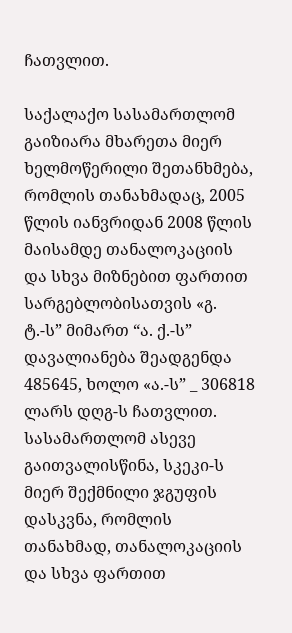ჩათვლით.

საქალაქო სასამართლომ გაიზიარა მხარეთა მიერ ხელმოწერილი შეთანხმება, რომლის თანახმადაც, 2005 წლის იანვრიდან 2008 წლის მაისამდე თანალოკაციის და სხვა მიზნებით ფართით სარგებლობისათვის «გ. ტ.-ს” მიმართ “ა. ქ.-ს” დავალიანება შეადგენდა 485645, ხოლო «ა.-ს” _ 306818 ლარს დღგ-ს ჩათვლით. სასამართლომ ასევე გაითვალისწინა, სკეკი-ს მიერ შექმნილი ჯგუფის დასკვნა, რომლის თანახმად, თანალოკაციის და სხვა ფართით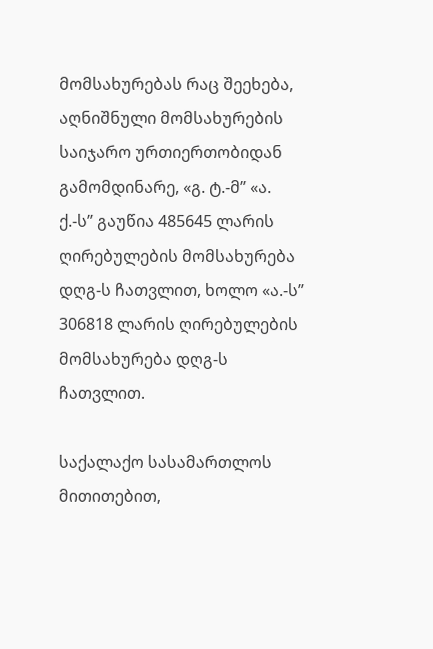მომსახურებას რაც შეეხება, აღნიშნული მომსახურების საიჯარო ურთიერთობიდან გამომდინარე, «გ. ტ.-მ” «ა. ქ.-ს” გაუწია 485645 ლარის ღირებულების მომსახურება დღგ-ს ჩათვლით, ხოლო «ა.-ს” 306818 ლარის ღირებულების მომსახურება დღგ-ს ჩათვლით.

საქალაქო სასამართლოს მითითებით,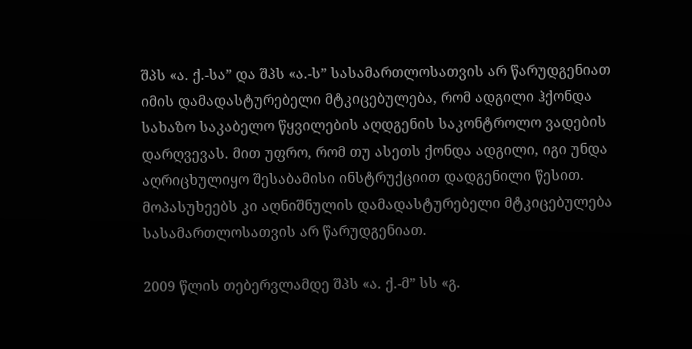შპს «ა. ქ.-სა” და შპს «ა.-ს” სასამართლოსათვის არ წარუდგენიათ იმის დამადასტურებელი მტკიცებულება, რომ ადგილი ჰქონდა სახაზო საკაბელო წყვილების აღდგენის საკონტროლო ვადების დარღვევას. მით უფრო, რომ თუ ასეთს ქონდა ადგილი, იგი უნდა აღრიცხულიყო შესაბამისი ინსტრუქციით დადგენილი წესით. მოპასუხეებს კი აღნიშნულის დამადასტურებელი მტკიცებულება სასამართლოსათვის არ წარუდგენიათ.

2009 წლის თებერვლამდე შპს «ა. ქ.-მ” სს «გ.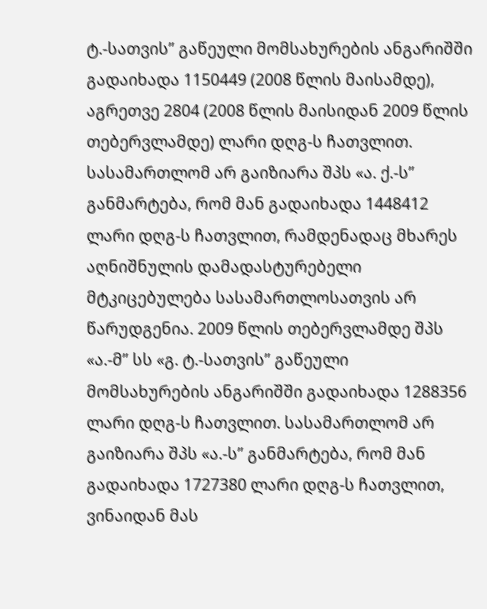ტ.-სათვის” გაწეული მომსახურების ანგარიშში გადაიხადა 1150449 (2008 წლის მაისამდე), აგრეთვე 2804 (2008 წლის მაისიდან 2009 წლის თებერვლამდე) ლარი დღგ-ს ჩათვლით. სასამართლომ არ გაიზიარა შპს «ა. ქ.-ს” განმარტება, რომ მან გადაიხადა 1448412 ლარი დღგ-ს ჩათვლით, რამდენადაც მხარეს აღნიშნულის დამადასტურებელი მტკიცებულება სასამართლოსათვის არ წარუდგენია. 2009 წლის თებერვლამდე შპს «ა.-მ” სს «გ. ტ.-სათვის” გაწეული მომსახურების ანგარიშში გადაიხადა 1288356 ლარი დღგ-ს ჩათვლით. სასამართლომ არ გაიზიარა შპს «ა.-ს” განმარტება, რომ მან გადაიხადა 1727380 ლარი დღგ-ს ჩათვლით, ვინაიდან მას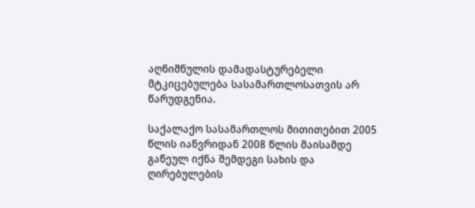აღნიშნულის დამადასტურებელი მტკიცებულება სასამართლოსათვის არ წარუდგენია.

საქალაქო სასამართლოს მითითებით 2005 წლის იანვრიდან 2008 წლის მაისამდე გაწეულ იქნა შემდეგი სახის და ღირებულების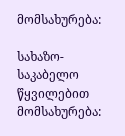მომსახურება:

სახაზო-საკაბელო წყვილებით მომსახურება: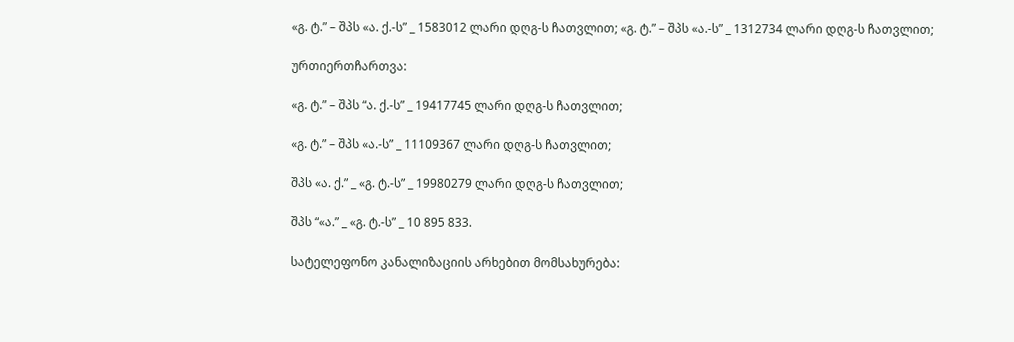«გ. ტ.” – შპს «ა. ქ.-ს” _ 1583012 ლარი დღგ-ს ჩათვლით; «გ. ტ.” – შპს «ა.-ს” _ 1312734 ლარი დღგ-ს ჩათვლით;

ურთიერთჩართვა:

«გ. ტ.” – შპს “ა. ქ.-ს” _ 19417745 ლარი დღგ-ს ჩათვლით;

«გ. ტ.” – შპს «ა.-ს” _ 11109367 ლარი დღგ-ს ჩათვლით;

შპს «ა. ქ.” _ «გ. ტ.-ს” _ 19980279 ლარი დღგ-ს ჩათვლით;

შპს “«ა.” _ «გ. ტ.-ს” _ 10 895 833.

სატელეფონო კანალიზაციის არხებით მომსახურება: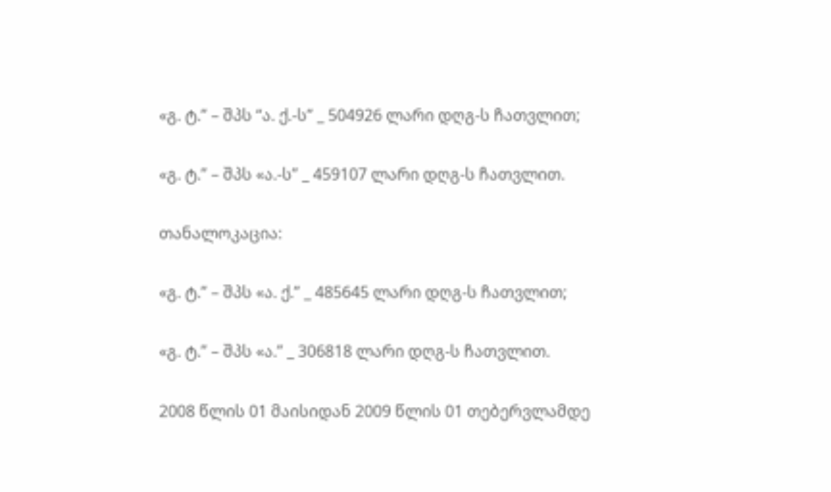«გ. ტ.” – შპს “ა. ქ.-ს” _ 504926 ლარი დღგ-ს ჩათვლით;

«გ. ტ.” – შპს «ა.-ს” _ 459107 ლარი დღგ-ს ჩათვლით.

თანალოკაცია:

«გ. ტ.” – შპს «ა. ქ.” _ 485645 ლარი დღგ-ს ჩათვლით;

«გ. ტ.” – შპს «ა.” _ 306818 ლარი დღგ-ს ჩათვლით.

2008 წლის 01 მაისიდან 2009 წლის 01 თებერვლამდე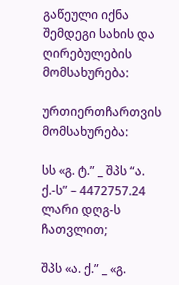გაწეული იქნა შემდეგი სახის და ღირებულების მომსახურება:

ურთიერთჩართვის მომსახურება:

სს «გ. ტ.” _ შპს “ა. ქ.-ს” – 4472757.24 ლარი დღგ-ს ჩათვლით;

შპს «ა. ქ.” _ «გ.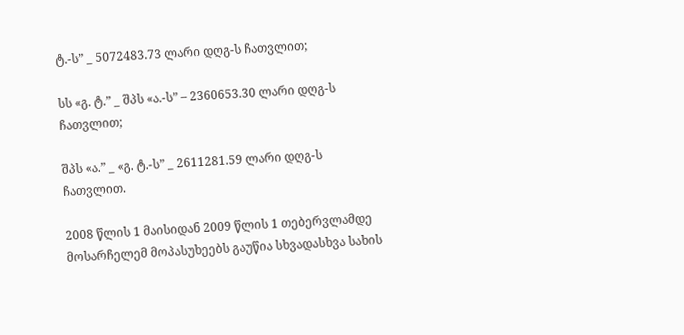ტ.-ს” _ 5072483.73 ლარი დღგ-ს ჩათვლით;

სს «გ. ტ.” _ შპს «ა.-ს” – 2360653.30 ლარი დღგ-ს ჩათვლით;

შპს «ა.” _ «გ. ტ.-ს” _ 2611281.59 ლარი დღგ-ს ჩათვლით.

2008 წლის 1 მაისიდან 2009 წლის 1 თებერვლამდე მოსარჩელემ მოპასუხეებს გაუწია სხვადასხვა სახის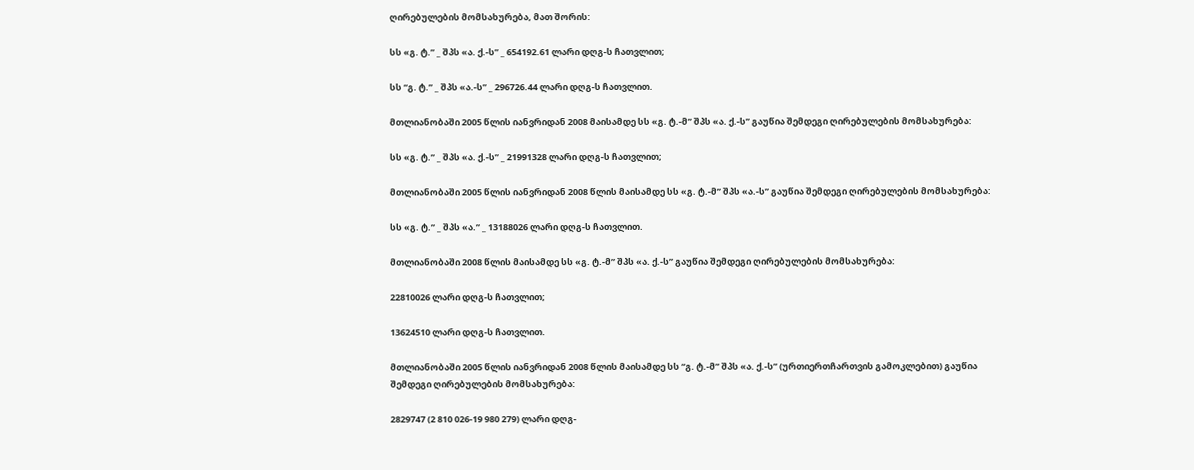ღირებულების მომსახურება, მათ შორის:

სს «გ. ტ.” _ შპს «ა. ქ.-ს” _ 654192.61 ლარი დღგ-ს ჩათვლით;

სს “გ. ტ.” _ შპს «ა.-ს” _ 296726.44 ლარი დღგ-ს ჩათვლით.

მთლიანობაში 2005 წლის იანვრიდან 2008 მაისამდე სს «გ. ტ.-მ” შპს «ა. ქ.-ს” გაუწია შემდეგი ღირებულების მომსახურება:

სს «გ. ტ.” _ შპს «ა. ქ.-ს” _ 21991328 ლარი დღგ-ს ჩათვლით;

მთლიანობაში 2005 წლის იანვრიდან 2008 წლის მაისამდე სს «გ. ტ.-მ” შპს «ა.-ს” გაუწია შემდეგი ღირებულების მომსახურება:

სს «გ. ტ.” _ შპს «ა.” _ 13188026 ლარი დღგ-ს ჩათვლით.

მთლიანობაში 2008 წლის მაისამდე სს «გ. ტ.-მ” შპს «ა. ქ.-ს” გაუწია შემდეგი ღირებულების მომსახურება:

22810026 ლარი დღგ-ს ჩათვლით;

13624510 ლარი დღგ-ს ჩათვლით.

მთლიანობაში 2005 წლის იანვრიდან 2008 წლის მაისამდე სს “გ. ტ.-მ” შპს «ა. ქ.-ს” (ურთიერთჩართვის გამოკლებით) გაუწია შემდეგი ღირებულების მომსახურება:

2829747 (2 810 026-19 980 279) ლარი დღგ-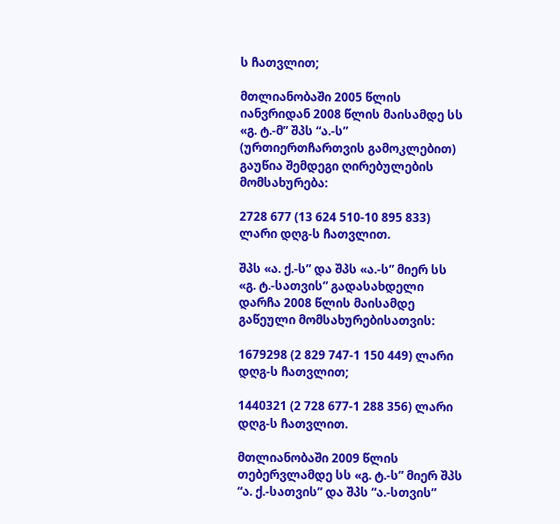ს ჩათვლით;

მთლიანობაში 2005 წლის იანვრიდან 2008 წლის მაისამდე სს «გ. ტ.-მ” შპს “ა.-ს” (ურთიერთჩართვის გამოკლებით) გაუწია შემდეგი ღირებულების მომსახურება:

2728 677 (13 624 510-10 895 833) ლარი დღგ-ს ჩათვლით.

შპს «ა. ქ.-ს” და შპს «ა.-ს” მიერ სს «გ. ტ.-სათვის” გადასახდელი დარჩა 2008 წლის მაისამდე გაწეული მომსახურებისათვის:

1679298 (2 829 747-1 150 449) ლარი დღგ-ს ჩათვლით;

1440321 (2 728 677-1 288 356) ლარი დღგ-ს ჩათვლით.

მთლიანობაში 2009 წლის თებერვლამდე სს «გ. ტ.-ს” მიერ შპს “ა. ქ.-სათვის” და შპს “ა.-სთვის”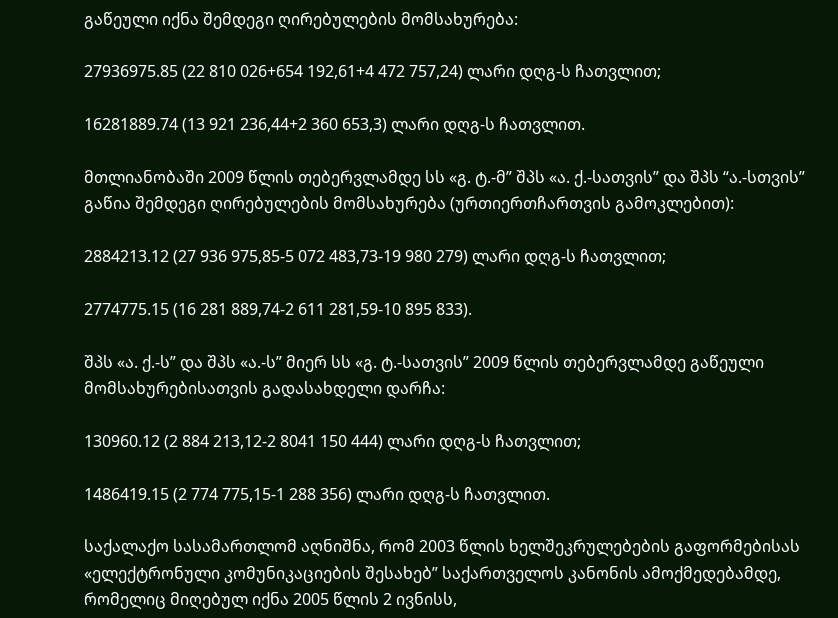გაწეული იქნა შემდეგი ღირებულების მომსახურება:

27936975.85 (22 810 026+654 192,61+4 472 757,24) ლარი დღგ-ს ჩათვლით;

16281889.74 (13 921 236,44+2 360 653,3) ლარი დღგ-ს ჩათვლით.

მთლიანობაში 2009 წლის თებერვლამდე სს «გ. ტ.-მ” შპს «ა. ქ.-სათვის” და შპს “ა.-სთვის” გაწია შემდეგი ღირებულების მომსახურება (ურთიერთჩართვის გამოკლებით):

2884213.12 (27 936 975,85-5 072 483,73-19 980 279) ლარი დღგ-ს ჩათვლით;

2774775.15 (16 281 889,74-2 611 281,59-10 895 833).

შპს «ა. ქ.-ს” და შპს «ა.-ს” მიერ სს «გ. ტ.-სათვის” 2009 წლის თებერვლამდე გაწეული მომსახურებისათვის გადასახდელი დარჩა:

130960.12 (2 884 213,12-2 8041 150 444) ლარი დღგ-ს ჩათვლით;

1486419.15 (2 774 775,15-1 288 356) ლარი დღგ-ს ჩათვლით.

საქალაქო სასამართლომ აღნიშნა, რომ 2003 წლის ხელშეკრულებების გაფორმებისას «ელექტრონული კომუნიკაციების შესახებ” საქართველოს კანონის ამოქმედებამდე, რომელიც მიღებულ იქნა 2005 წლის 2 ივნისს,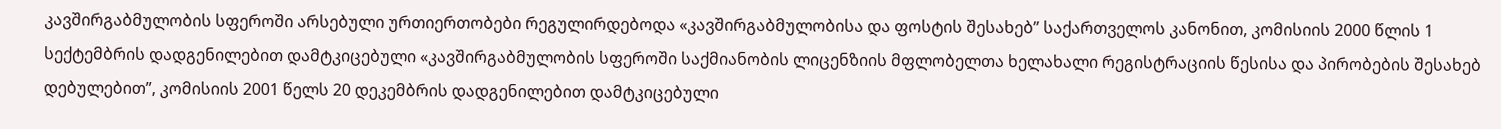კავშირგაბმულობის სფეროში არსებული ურთიერთობები რეგულირდებოდა «კავშირგაბმულობისა და ფოსტის შესახებ” საქართველოს კანონით, კომისიის 2000 წლის 1 სექტემბრის დადგენილებით დამტკიცებული «კავშირგაბმულობის სფეროში საქმიანობის ლიცენზიის მფლობელთა ხელახალი რეგისტრაციის წესისა და პირობების შესახებ დებულებით”, კომისიის 2001 წელს 20 დეკემბრის დადგენილებით დამტკიცებული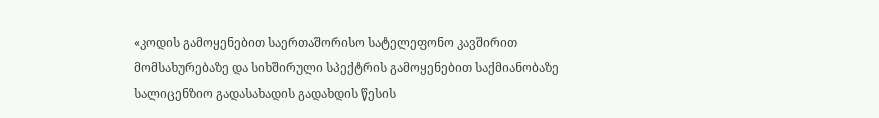«კოდის გამოყენებით საერთაშორისო სატელეფონო კავშირით მომსახურებაზე და სიხშირული სპექტრის გამოყენებით საქმიანობაზე სალიცენზიო გადასახადის გადახდის წესის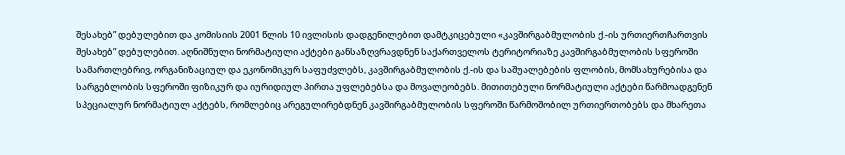შესახებ” დებულებით და კომისიის 2001 წლის 10 ივლისის დადგენილებით დამტკიცებული «კავშირგაბმულობის ქ.-ის ურთიერთჩართვის შესახებ” დებულებით. აღნიშნული ნორმატიული აქტები განსაზღვრავდნენ საქართველოს ტერიტორიაზე კავშირგაბმულობის სფეროში სამართლებრივ, ორგანიზაციულ და ეკონომიკურ საფუძვლებს, კავშირგაბმულობის ქ.-ის და საშუალებების ფლობის, მომსახურებისა და სარგებლობის სფეროში ფიზიკურ და იურიდიულ პირთა უფლებებსა და მოვალეობებს. მითითებული ნორმატიული აქტები წარმოადგენენ სპეციალურ ნორმატიულ აქტებს, რომლებიც არეგულირებდნენ კავშირგაბმულობის სფეროში წარმოშობილ ურთიერთობებს და მხარეთა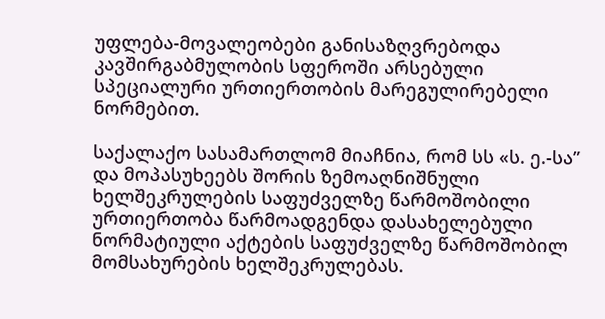უფლება-მოვალეობები განისაზღვრებოდა კავშირგაბმულობის სფეროში არსებული სპეციალური ურთიერთობის მარეგულირებელი ნორმებით.

საქალაქო სასამართლომ მიაჩნია, რომ სს «ს. ე.-სა” და მოპასუხეებს შორის ზემოაღნიშნული ხელშეკრულების საფუძველზე წარმოშობილი ურთიერთობა წარმოადგენდა დასახელებული ნორმატიული აქტების საფუძველზე წარმოშობილ მომსახურების ხელშეკრულებას.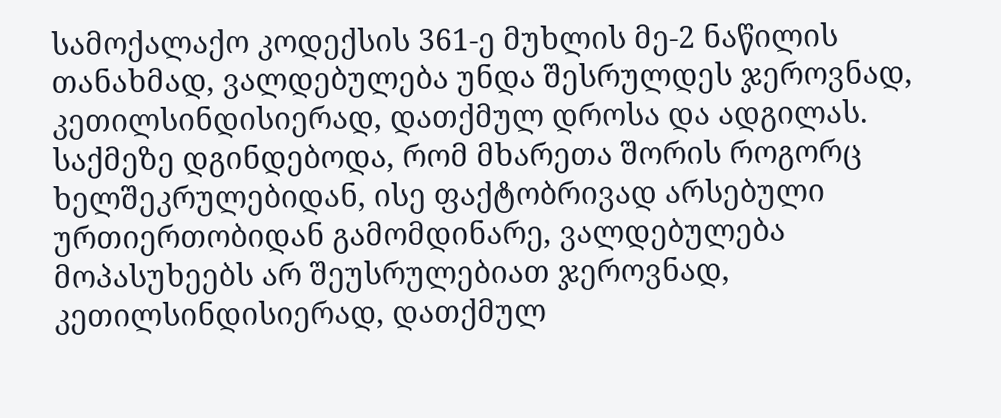სამოქალაქო კოდექსის 361-ე მუხლის მე-2 ნაწილის თანახმად, ვალდებულება უნდა შესრულდეს ჯეროვნად, კეთილსინდისიერად, დათქმულ დროსა და ადგილას. საქმეზე დგინდებოდა, რომ მხარეთა შორის როგორც ხელშეკრულებიდან, ისე ფაქტობრივად არსებული ურთიერთობიდან გამომდინარე, ვალდებულება მოპასუხეებს არ შეუსრულებიათ ჯეროვნად, კეთილსინდისიერად, დათქმულ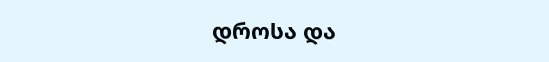დროსა და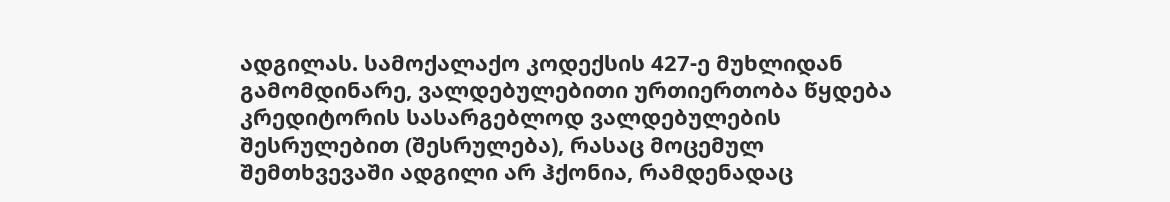ადგილას. სამოქალაქო კოდექსის 427-ე მუხლიდან გამომდინარე, ვალდებულებითი ურთიერთობა წყდება კრედიტორის სასარგებლოდ ვალდებულების შესრულებით (შესრულება), რასაც მოცემულ შემთხვევაში ადგილი არ ჰქონია, რამდენადაც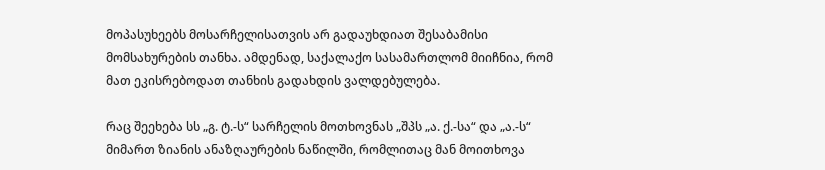მოპასუხეებს მოსარჩელისათვის არ გადაუხდიათ შესაბამისი მომსახურების თანხა. ამდენად, საქალაქო სასამართლომ მიიჩნია, რომ მათ ეკისრებოდათ თანხის გადახდის ვალდებულება.

რაც შეეხება სს „გ. ტ.-ს“ სარჩელის მოთხოვნას „შპს „ა. ქ.-სა“ და „ა.-ს“ მიმართ ზიანის ანაზღაურების ნაწილში, რომლითაც მან მოითხოვა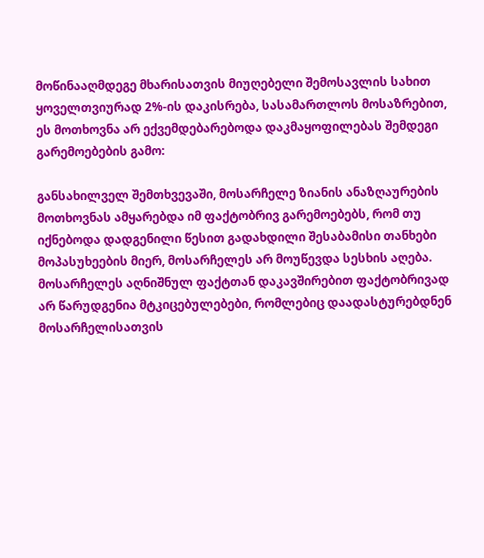მოწინააღმდეგე მხარისათვის მიუღებელი შემოსავლის სახით ყოველთვიურად 2%-ის დაკისრება, სასამართლოს მოსაზრებით, ეს მოთხოვნა არ ექვემდებარებოდა დაკმაყოფილებას შემდეგი გარემოებების გამო:

განსახილველ შემთხვევაში, მოსარჩელე ზიანის ანაზღაურების მოთხოვნას ამყარებდა იმ ფაქტობრივ გარემოებებს, რომ თუ იქნებოდა დადგენილი წესით გადახდილი შესაბამისი თანხები მოპასუხეების მიერ, მოსარჩელეს არ მოუწევდა სესხის აღება. მოსარჩელეს აღნიშნულ ფაქტთან დაკავშირებით ფაქტობრივად არ წარუდგენია მტკიცებულებები, რომლებიც დაადასტურებდნენ მოსარჩელისათვის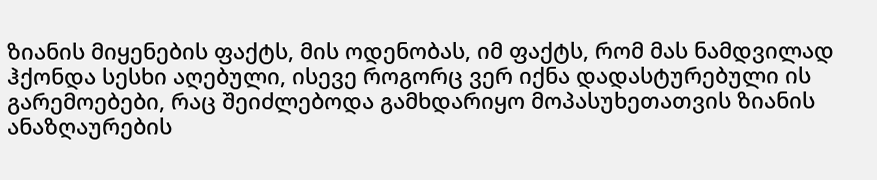ზიანის მიყენების ფაქტს, მის ოდენობას, იმ ფაქტს, რომ მას ნამდვილად ჰქონდა სესხი აღებული, ისევე როგორც ვერ იქნა დადასტურებული ის გარემოებები, რაც შეიძლებოდა გამხდარიყო მოპასუხეთათვის ზიანის ანაზღაურების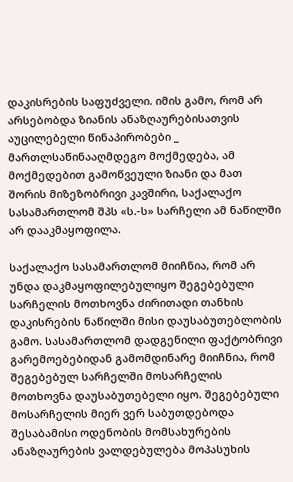დაკისრების საფუძველი. იმის გამო, რომ არ არსებობდა ზიანის ანაზღაურებისათვის აუცილებელი წინაპირობები _ მართლსაწინააღმდეგო მოქმედება, ამ მოქმედებით გამოწვეული ზიანი და მათ შორის მიზეზობრივი კავშირი, საქალაქო სასამართლომ შპს «ს.-ს» სარჩელი ამ ნაწილში არ დააკმაყოფილა.

საქალაქო სასამართლომ მიიჩნია, რომ არ უნდა დაკმაყოფილებულიყო შეგებებული სარჩელის მოთხოვნა ძირითადი თანხის დაკისრების ნაწილში მისი დაუსაბუთებლობის გამო. სასამართლომ დადგენილი ფაქტობრივი გარემოებებიდან გამომდინარე მიიჩნია, რომ შეგებებულ სარჩელში მოსარჩელის მოთხოვნა დაუსაბუთებელი იყო. შეგებებული მოსარჩელის მიერ ვერ საბუთდებოდა შესაბამისი ოდენობის მომსახურების ანაზღაურების ვალდებულება მოპასუხის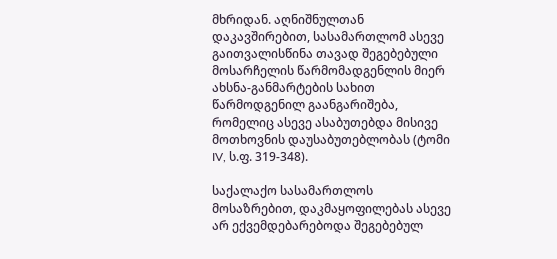მხრიდან. აღნიშნულთან დაკავშირებით, სასამართლომ ასევე გაითვალისწინა თავად შეგებებული მოსარჩელის წარმომადგენლის მიერ ახსნა-განმარტების სახით წარმოდგენილ გაანგარიშება, რომელიც ასევე ასაბუთებდა მისივე მოთხოვნის დაუსაბუთებლობას (ტომი IV, ს.ფ. 319-348).

საქალაქო სასამართლოს მოსაზრებით, დაკმაყოფილებას ასევე არ ექვემდებარებოდა შეგებებულ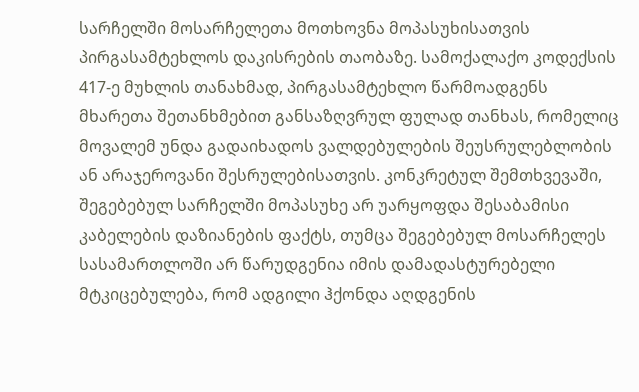სარჩელში მოსარჩელეთა მოთხოვნა მოპასუხისათვის პირგასამტეხლოს დაკისრების თაობაზე. სამოქალაქო კოდექსის 417-ე მუხლის თანახმად, პირგასამტეხლო წარმოადგენს მხარეთა შეთანხმებით განსაზღვრულ ფულად თანხას, რომელიც მოვალემ უნდა გადაიხადოს ვალდებულების შეუსრულებლობის ან არაჯეროვანი შესრულებისათვის. კონკრეტულ შემთხვევაში, შეგებებულ სარჩელში მოპასუხე არ უარყოფდა შესაბამისი კაბელების დაზიანების ფაქტს, თუმცა შეგებებულ მოსარჩელეს სასამართლოში არ წარუდგენია იმის დამადასტურებელი მტკიცებულება, რომ ადგილი ჰქონდა აღდგენის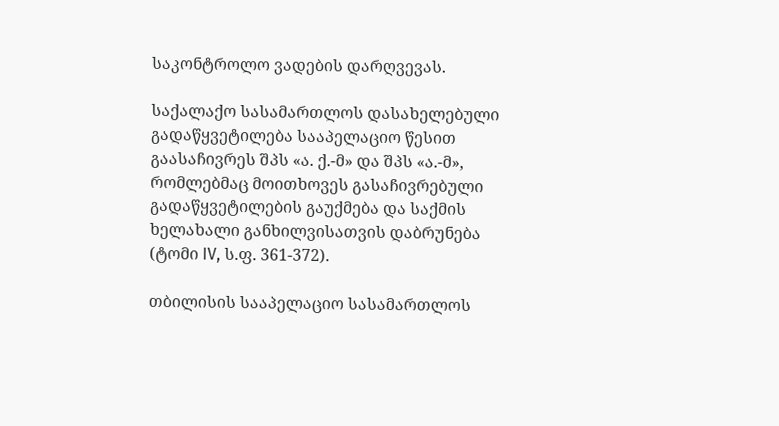საკონტროლო ვადების დარღვევას.

საქალაქო სასამართლოს დასახელებული გადაწყვეტილება სააპელაციო წესით გაასაჩივრეს შპს «ა. ქ.-მ» და შპს «ა.-მ», რომლებმაც მოითხოვეს გასაჩივრებული გადაწყვეტილების გაუქმება და საქმის ხელახალი განხილვისათვის დაბრუნება (ტომი IV, ს.ფ. 361-372).

თბილისის სააპელაციო სასამართლოს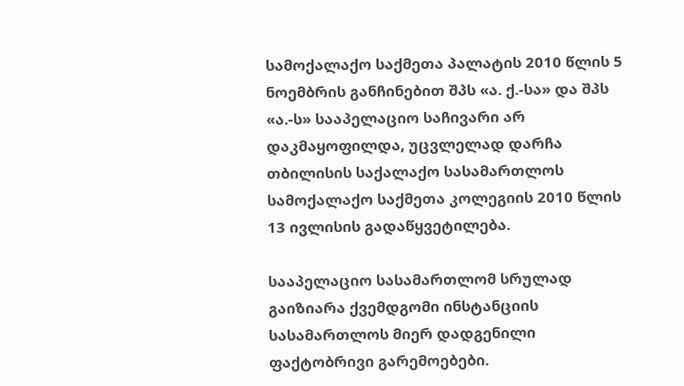სამოქალაქო საქმეთა პალატის 2010 წლის 5 ნოემბრის განჩინებით შპს «ა. ქ.-სა» და შპს «ა.-ს» სააპელაციო საჩივარი არ დაკმაყოფილდა, უცვლელად დარჩა თბილისის საქალაქო სასამართლოს სამოქალაქო საქმეთა კოლეგიის 2010 წლის 13 ივლისის გადაწყვეტილება.

სააპელაციო სასამართლომ სრულად გაიზიარა ქვემდგომი ინსტანციის სასამართლოს მიერ დადგენილი ფაქტობრივი გარემოებები.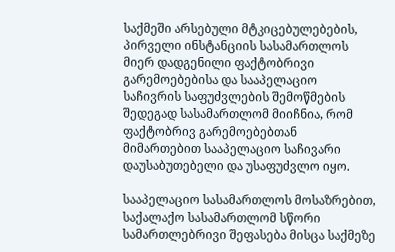საქმეში არსებული მტკიცებულებების, პირველი ინსტანციის სასამართლოს მიერ დადგენილი ფაქტობრივი გარემოებებისა და სააპელაციო საჩივრის საფუძვლების შემოწმების შედეგად სასამართლომ მიიჩნია, რომ ფაქტობრივ გარემოებებთან მიმართებით სააპელაციო საჩივარი დაუსაბუთებელი და უსაფუძვლო იყო.

სააპელაციო სასამართლოს მოსაზრებით, საქალაქო სასამართლომ სწორი სამართლებრივი შეფასება მისცა საქმეზე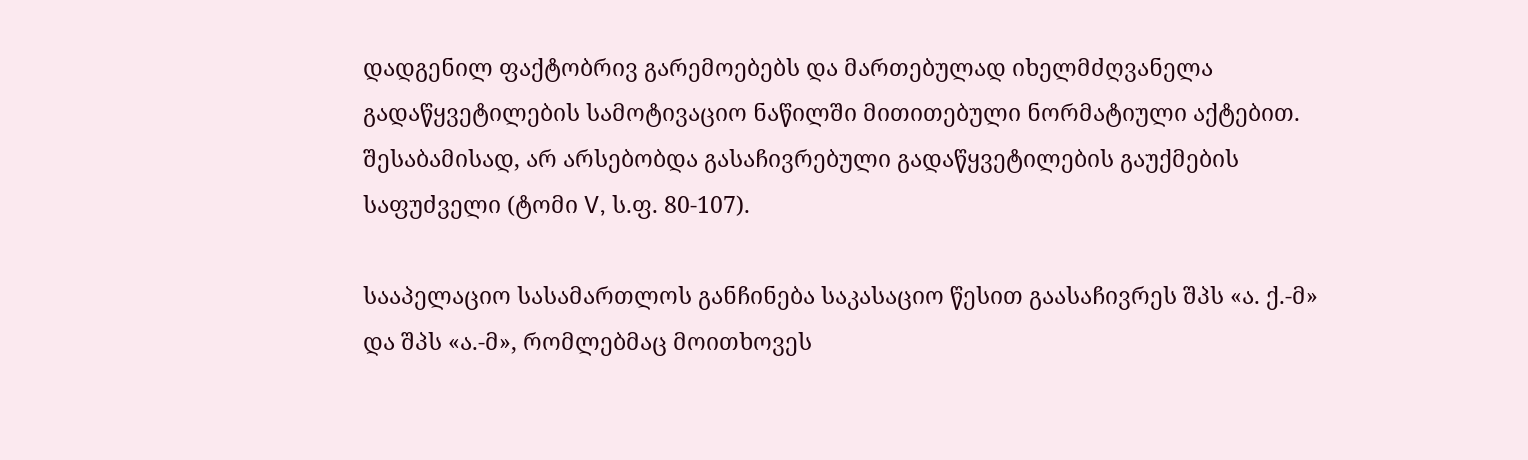დადგენილ ფაქტობრივ გარემოებებს და მართებულად იხელმძღვანელა გადაწყვეტილების სამოტივაციო ნაწილში მითითებული ნორმატიული აქტებით. შესაბამისად, არ არსებობდა გასაჩივრებული გადაწყვეტილების გაუქმების საფუძველი (ტომი V, ს.ფ. 80-107).

სააპელაციო სასამართლოს განჩინება საკასაციო წესით გაასაჩივრეს შპს «ა. ქ.-მ» და შპს «ა.-მ», რომლებმაც მოითხოვეს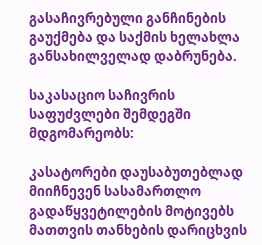გასაჩივრებული განჩინების გაუქმება და საქმის ხელახლა განსახილველად დაბრუნება.

საკასაციო საჩივრის საფუძვლები შემდეგში მდგომარეობს:

კასატორები დაუსაბუთებლად მიიჩნევენ სასამართლო გადაწყვეტილების მოტივებს მათთვის თანხების დარიცხვის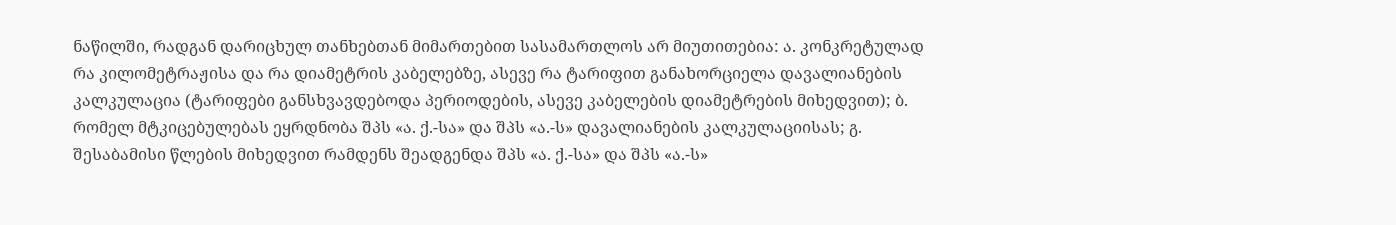ნაწილში, რადგან დარიცხულ თანხებთან მიმართებით სასამართლოს არ მიუთითებია: ა. კონკრეტულად რა კილომეტრაჟისა და რა დიამეტრის კაბელებზე, ასევე რა ტარიფით განახორციელა დავალიანების კალკულაცია (ტარიფები განსხვავდებოდა პერიოდების, ასევე კაბელების დიამეტრების მიხედვით); ბ. რომელ მტკიცებულებას ეყრდნობა შპს «ა. ქ.-სა» და შპს «ა.-ს» დავალიანების კალკულაციისას; გ. შესაბამისი წლების მიხედვით რამდენს შეადგენდა შპს «ა. ქ.-სა» და შპს «ა.-ს»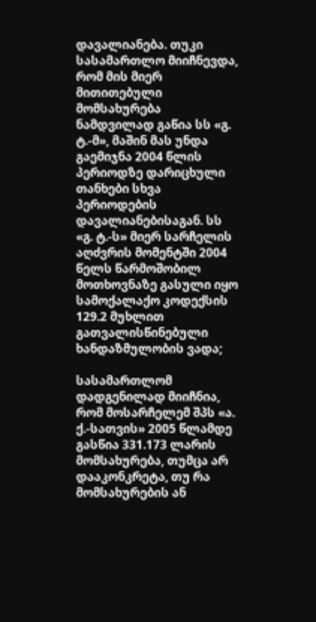დავალიანება. თუკი სასამართლო მიიჩნევდა, რომ მის მიერ მითითებული მომსახურება ნამდვილად გაწია სს «გ. ტ.-მ», მაშინ მას უნდა გაემიჯნა 2004 წლის პერიოდზე დარიცხული თანხები სხვა პერიოდების დავალიანებისაგან. სს «გ. ტ.-ს» მიერ სარჩელის აღძვრის მომენტში 2004 წელს წარმოშობილ მოთხოვნაზე გასული იყო სამოქალაქო კოდექსის 129.2 მუხლით გათვალისწინებული ხანდაზმულობის ვადა;

სასამართლომ დადგენილად მიიჩნია, რომ მოსარჩელემ შპს «ა. ქ.-სათვის» 2005 წლამდე გასწია 331.173 ლარის მომსახურება, თუმცა არ დააკონკრეტა, თუ რა მომსახურების ან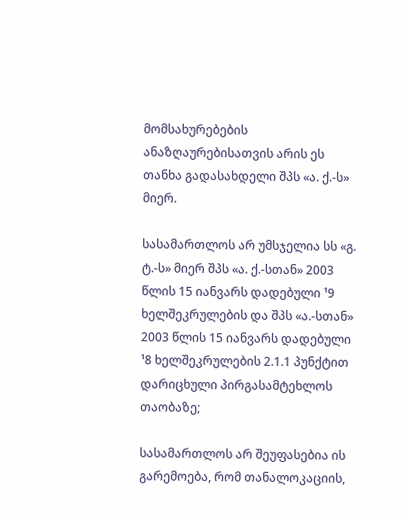მომსახურებების ანაზღაურებისათვის არის ეს თანხა გადასახდელი შპს «ა. ქ.-ს» მიერ.

სასამართლოს არ უმსჯელია სს «გ. ტ.-ს» მიერ შპს «ა. ქ.-სთან» 2003 წლის 15 იანვარს დადებული ¹9 ხელშეკრულების და შპს «ა.-სთან» 2003 წლის 15 იანვარს დადებული ¹8 ხელშეკრულების 2.1.1 პუნქტით დარიცხული პირგასამტეხლოს თაობაზე;

სასამართლოს არ შეუფასებია ის გარემოება, რომ თანალოკაციის,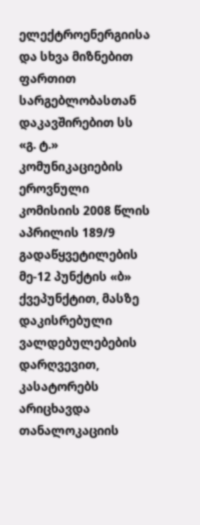ელექტროენერგიისა და სხვა მიზნებით ფართით სარგებლობასთან დაკავშირებით სს «გ. ტ.» კომუნიკაციების ეროვნული კომისიის 2008 წლის აპრილის 189/9 გადაწყვეტილების მე-12 პუნქტის «ბ» ქვეპუნქტით, მასზე დაკისრებული ვალდებულებების დარღვევით, კასატორებს არიცხავდა თანალოკაციის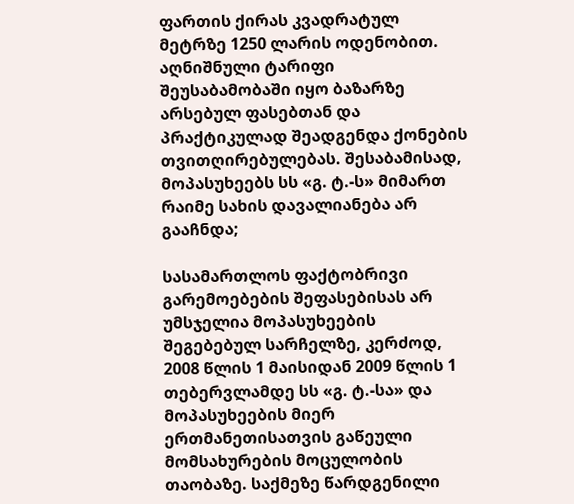ფართის ქირას კვადრატულ მეტრზე 1250 ლარის ოდენობით. აღნიშნული ტარიფი შეუსაბამობაში იყო ბაზარზე არსებულ ფასებთან და პრაქტიკულად შეადგენდა ქონების თვითღირებულებას. შესაბამისად, მოპასუხეებს სს «გ. ტ.-ს» მიმართ რაიმე სახის დავალიანება არ გააჩნდა;

სასამართლოს ფაქტობრივი გარემოებების შეფასებისას არ უმსჯელია მოპასუხეების შეგებებულ სარჩელზე, კერძოდ, 2008 წლის 1 მაისიდან 2009 წლის 1 თებერვლამდე სს «გ. ტ.-სა» და მოპასუხეების მიერ ერთმანეთისათვის გაწეული მომსახურების მოცულობის თაობაზე. საქმეზე წარდგენილი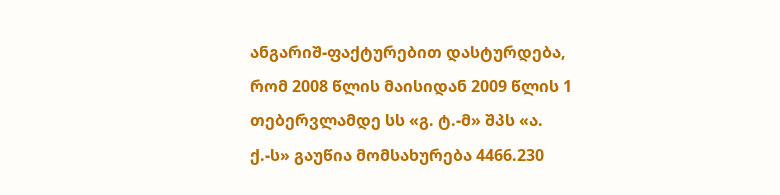ანგარიშ-ფაქტურებით დასტურდება, რომ 2008 წლის მაისიდან 2009 წლის 1 თებერვლამდე სს «გ. ტ.-მ» შპს «ა. ქ.-ს» გაუწია მომსახურება 4466.230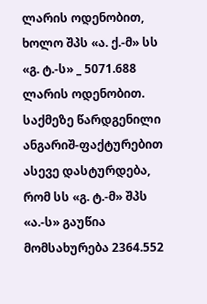ლარის ოდენობით, ხოლო შპს «ა. ქ.-მ» სს «გ. ტ.-ს» _ 5071.688 ლარის ოდენობით. საქმეზე წარდგენილი ანგარიშ-ფაქტურებით ასევე დასტურდება, რომ სს «გ. ტ.-მ» შპს «ა.-ს» გაუწია მომსახურება 2364.552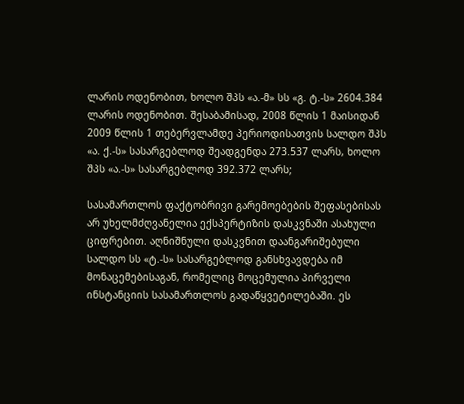ლარის ოდენობით, ხოლო შპს «ა.-მ» სს «გ. ტ.-ს» 2604.384 ლარის ოდენობით. შესაბამისად, 2008 წლის 1 მაისიდან 2009 წლის 1 თებერვლამდე პერიოდისათვის სალდო შპს «ა. ქ.-ს» სასარგებლოდ შეადგენდა 273.537 ლარს, ხოლო შპს «ა.-ს» სასარგებლოდ 392.372 ლარს;

სასამართლოს ფაქტობრივი გარემოებების შეფასებისას არ უხელმძღვანელია ექსპერტიზის დასკვნაში ასახული ციფრებით. აღნიშნული დასკვნით დაანგარიშებული სალდო სს «ტ.-ს» სასარგებლოდ განსხვავდება იმ მონაცემებისაგან, რომელიც მოცემულია პირველი ინსტანციის სასამართლოს გადაწყვეტილებაში. ეს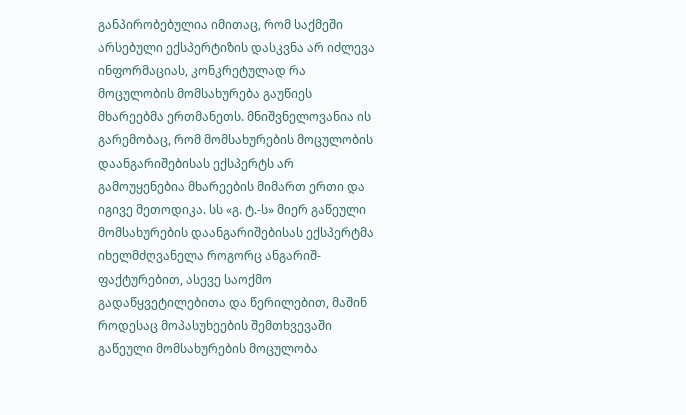განპირობებულია იმითაც, რომ საქმეში არსებული ექსპერტიზის დასკვნა არ იძლევა ინფორმაციას, კონკრეტულად რა მოცულობის მომსახურება გაუწიეს მხარეებმა ერთმანეთს. მნიშვნელოვანია ის გარემობაც, რომ მომსახურების მოცულობის დაანგარიშებისას ექსპერტს არ გამოუყენებია მხარეების მიმართ ერთი და იგივე მეთოდიკა. სს «გ. ტ.-ს» მიერ გაწეული მომსახურების დაანგარიშებისას ექსპერტმა იხელმძღვანელა როგორც ანგარიშ-ფაქტურებით, ასევე საოქმო გადაწყვეტილებითა და წერილებით, მაშინ როდესაც მოპასუხეების შემთხვევაში გაწეული მომსახურების მოცულობა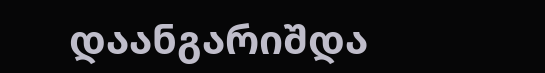დაანგარიშდა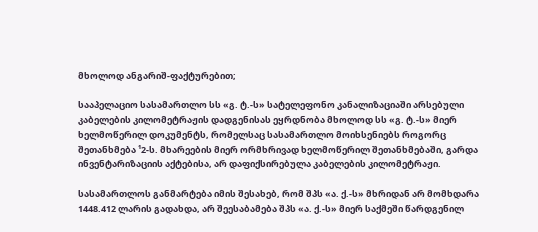მხოლოდ ანგარიშ-ფაქტურებით;

სააპელაციო სასამართლო სს «გ. ტ.-ს» სატელეფონო კანალიზაციაში არსებული კაბელების კილომეტრაჟის დადგენისას ეყრდნობა მხოლოდ სს «გ. ტ.-ს» მიერ ხელმოწერილ დოკუმენტს, რომელსაც სასამართლო მოიხსენიებს როგორც შეთანხმება ¹2-ს. მხარეების მიერ ორმხრივად ხელმოწერილ შეთანხმებაში, გარდა ინვენტარიზაციის აქტებისა, არ დაფიქსირებულა კაბელების კილომეტრაჟი.

სასამართლოს განმარტება იმის შესახებ, რომ შპს «ა. ქ.-ს» მხრიდან არ მომხდარა 1448.412 ლარის გადახდა, არ შეესაბამება შპს «ა. ქ.-ს» მიერ საქმეში წარდგენილ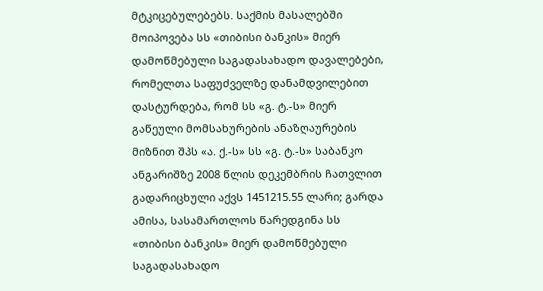მტკიცებულებებს. საქმის მასალებში მოიპოვება სს «თიბისი ბანკის» მიერ დამოწმებული საგადასახადო დავალებები, რომელთა საფუძველზე დანამდვილებით დასტურდება, რომ სს «გ. ტ.-ს» მიერ გაწეული მომსახურების ანაზღაურების მიზნით შპს «ა. ქ.-ს» სს «გ. ტ.-ს» საბანკო ანგარიშზე 2008 წლის დეკემბრის ჩათვლით გადარიცხული აქვს 1451215.55 ლარი; გარდა ამისა, სასამართლოს წარედგინა სს «თიბისი ბანკის» მიერ დამოწმებული საგადასახადო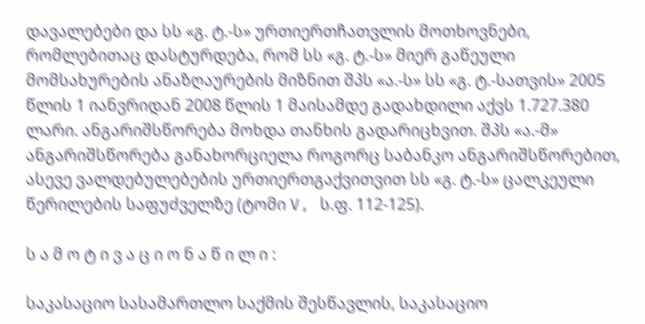დავალებები და სს «გ. ტ.-ს» ურთიერთჩათვლის მოთხოვნები, რომლებითაც დასტურდება, რომ სს «გ. ტ.-ს» მიერ გაწეული მომსახურების ანაზღაურების მიზნით შპს «ა.-ს» სს «გ. ტ.-სათვის» 2005 წლის 1 იანვრიდან 2008 წლის 1 მაისამდე გადახდილი აქვს 1.727.380 ლარი. ანგარიშსწორება მოხდა თანხის გადარიცხვით. შპს «ა.-მ» ანგარიშსწორება განახორციელა როგორც საბანკო ანგარიშსწორებით, ასევე ვალდებულებების ურთიერთგაქვითვით სს «გ. ტ.-ს» ცალკეული წერილების საფუძველზე (ტომი V, ს.ფ. 112-125).

ს ა მ ო ტ ი ვ ა ც ი ო ნ ა წ ი ლ ი :

საკასაციო სასამართლო საქმის შესწავლის, საკასაციო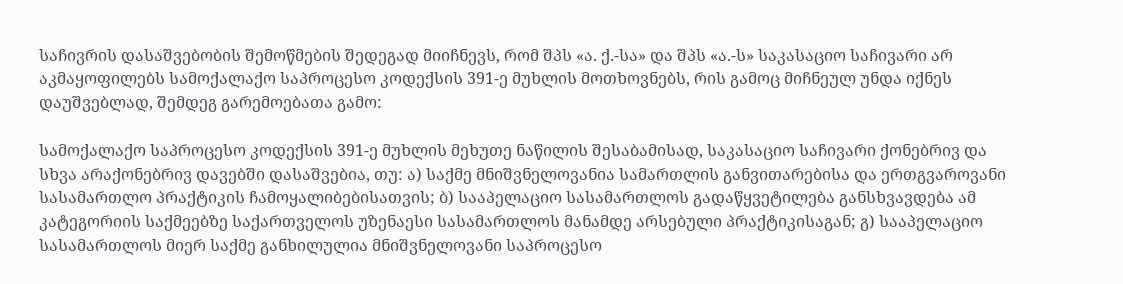საჩივრის დასაშვებობის შემოწმების შედეგად მიიჩნევს, რომ შპს «ა. ქ.-სა» და შპს «ა.-ს» საკასაციო საჩივარი არ აკმაყოფილებს სამოქალაქო საპროცესო კოდექსის 391-ე მუხლის მოთხოვნებს, რის გამოც მიჩნეულ უნდა იქნეს დაუშვებლად, შემდეგ გარემოებათა გამო:

სამოქალაქო საპროცესო კოდექსის 391-ე მუხლის მეხუთე ნაწილის შესაბამისად, საკასაციო საჩივარი ქონებრივ და სხვა არაქონებრივ დავებში დასაშვებია, თუ: ა) საქმე მნიშვნელოვანია სამართლის განვითარებისა და ერთგვაროვანი სასამართლო პრაქტიკის ჩამოყალიბებისათვის; ბ) სააპელაციო სასამართლოს გადაწყვეტილება განსხვავდება ამ კატეგორიის საქმეებზე საქართველოს უზენაესი სასამართლოს მანამდე არსებული პრაქტიკისაგან; გ) სააპელაციო სასამართლოს მიერ საქმე განხილულია მნიშვნელოვანი საპროცესო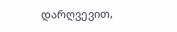დარღვევით,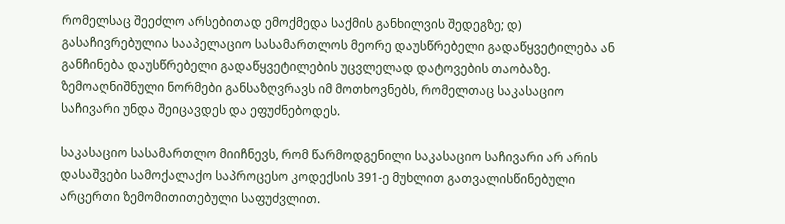რომელსაც შეეძლო არსებითად ემოქმედა საქმის განხილვის შედეგზე; დ) გასაჩივრებულია სააპელაციო სასამართლოს მეორე დაუსწრებელი გადაწყვეტილება ან განჩინება დაუსწრებელი გადაწყვეტილების უცვლელად დატოვების თაობაზე. ზემოაღნიშნული ნორმები განსაზღვრავს იმ მოთხოვნებს, რომელთაც საკასაციო საჩივარი უნდა შეიცავდეს და ეფუძნებოდეს.

საკასაციო სასამართლო მიიჩნევს, რომ წარმოდგენილი საკასაციო საჩივარი არ არის დასაშვები სამოქალაქო საპროცესო კოდექსის 391-ე მუხლით გათვალისწინებული არცერთი ზემომითითებული საფუძვლით.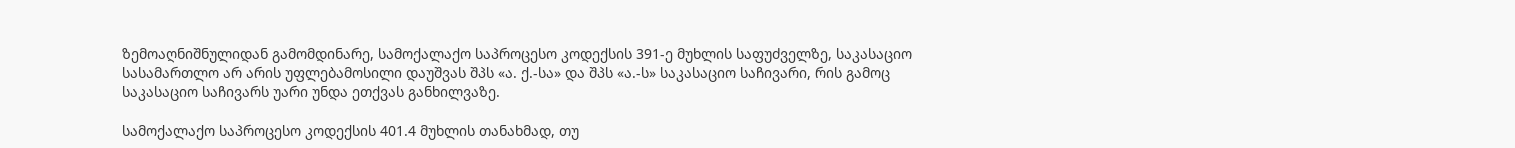ზემოაღნიშნულიდან გამომდინარე, სამოქალაქო საპროცესო კოდექსის 391-ე მუხლის საფუძველზე, საკასაციო სასამართლო არ არის უფლებამოსილი დაუშვას შპს «ა. ქ.-სა» და შპს «ა.-ს» საკასაციო საჩივარი, რის გამოც საკასაციო საჩივარს უარი უნდა ეთქვას განხილვაზე.

სამოქალაქო საპროცესო კოდექსის 401.4 მუხლის თანახმად, თუ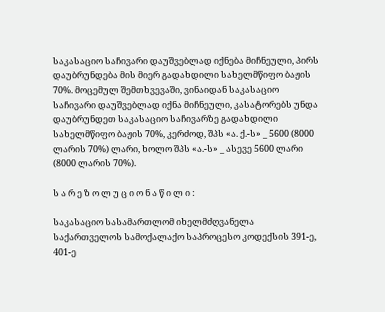საკასაციო საჩივარი დაუშვებლად იქნება მიჩნეული, პირს დაუბრუნდება მის მიერ გადახდილი სახელმწიფო ბაჟის 70%. მოცემულ შემთხვევაში, ვინაიდან საკასაციო საჩივარი დაუშვებლად იქნა მიჩნეული, კასატორებს უნდა დაუბრუნდეთ საკასაციო საჩივარზე გადახდილი სახელმწიფო ბაჟის 70%, კერძოდ, შპს «ა. ქ.-ს» _ 5600 (8000 ლარის 70%) ლარი, ხოლო შპს «ა.-ს» _ ასევე 5600 ლარი (8000 ლარის 70%).

ს ა რ ე ზ ო ლ უ ც ი ო ნ ა წ ი ლ ი :

საკასაციო სასამართლომ იხელმძღვანელა საქართველოს სამოქალაქო საპროცესო კოდექსის 391-ე, 401-ე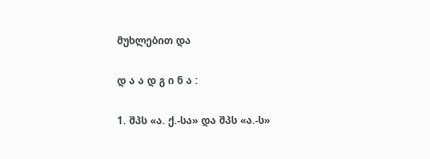მუხლებით და

დ ა ა დ გ ი ნ ა :

1. შპს «ა. ქ.-სა» და შპს «ა.-ს»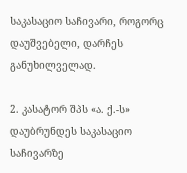საკასაციო საჩივარი, როგორც დაუშვებელი, დარჩეს განუხილველად.

2. კასატორ შპს «ა. ქ.-ს» დაუბრუნდეს საკასაციო საჩივარზე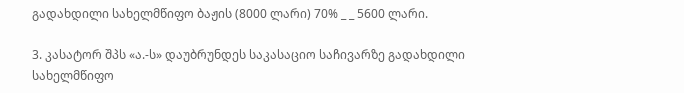გადახდილი სახელმწიფო ბაჟის (8000 ლარი) 70% _ _ 5600 ლარი.

3. კასატორ შპს «ა.-ს» დაუბრუნდეს საკასაციო საჩივარზე გადახდილი სახელმწიფო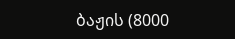ბაჟის (8000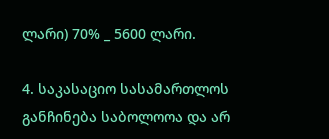ლარი) 70% _ 5600 ლარი.

4. საკასაციო სასამართლოს განჩინება საბოლოოა და არ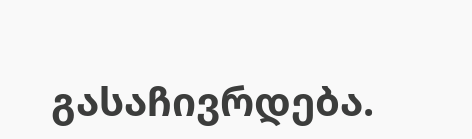გასაჩივრდება.